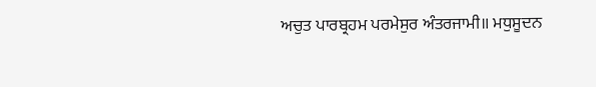ਅਚੁਤ ਪਾਰਬ੍ਰਹਮ ਪਰਮੇਸੁਰ ਅੰਤਰਜਾਮੀ॥ ਮਧੁਸੂਦਨ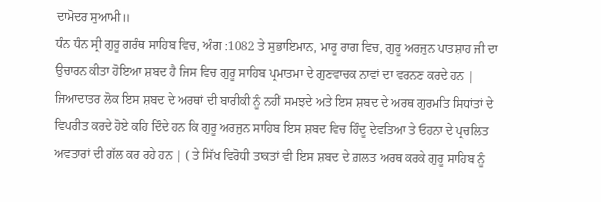ਦਾਮੋਦਰ ਸੁਆਮੀ॥
ਧੰਨ ਧੰਨ ਸ੍ਰੀ ਗੁਰੂ ਗਰੰਥ ਸਾਹਿਬ ਵਿਚ, ਅੰਗ :1082 ਤੇ ਸੁਭਾਇਮਾਨ, ਮਾਰੂ ਰਾਗ ਵਿਚ, ਗੁਰੂ ਅਰਜੁਨ ਪਾਤਸ਼ਾਹ ਜੀ ਦਾ ਉਚਾਰਨ ਕੀਤਾ ਹੋਇਆ ਸ਼ਬਦ ਹੈ ਜਿਸ ਵਿਚ ਗੁਰੂ ਸਾਹਿਬ ਪ੍ਰਮਾਤਮਾ ਦੇ ਗੁਣਵਾਚਕ ਨਾਵਾਂ ਦਾ ਵਰਨਣ ਕਰਦੇ ਹਨ |
ਜਿਆਦਾਤਰ ਲੋਕ ਇਸ ਸ਼ਬਦ ਦੇ ਅਰਥਾਂ ਦੀ ਬਾਰੀਕੀ ਨੂੰ ਨਹੀਂ ਸਮਝਦੇ ਅਤੇ ਇਸ ਸ਼ਬਦ ਦੇ ਅਰਥ ਗੁਰਮਤਿ ਸਿਧਾਂਤਾਂ ਦੇ ਵਿਪਰੀਤ ਕਰਦੇ ਹੋਏ ਕਹਿ ਦਿੰਦੇ ਹਨ ਕਿ ਗੁਰੂ ਅਰਜੁਨ ਸਾਹਿਬ ਇਸ ਸ਼ਬਦ ਵਿਚ ਹਿੰਦੂ ਦੇਵਤਿਆ ਤੇ ਓਹਨਾ ਦੇ ਪ੍ਰਚਲਿਤ ਅਵਤਾਰਾਂ ਦੀ ਗੱਲ ਕਰ ਰਹੇ ਹਨ | ( ਤੇ ਸਿੱਖ ਵਿਰੋਧੀ ਤਾਕਤਾਂ ਵੀ ਇਸ ਸ਼ਬਦ ਦੇ ਗ਼ਲਤ ਅਰਥ ਕਰਕੇ ਗੁਰੂ ਸਾਹਿਬ ਨੂੰ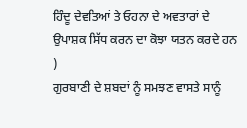ਹਿੰਦੂ ਦੇਵਤਿਆਂ ਤੇ ਓਹਨਾ ਦੇ ਅਵਤਾਰਾਂ ਦੇ ਉਪਾਸ਼ਕ ਸਿੱਧ ਕਰਨ ਦਾ ਕੋਝਾ ਯਤਨ ਕਰਦੇ ਹਨ )
ਗੁਰਬਾਣੀ ਦੇ ਸ਼ਬਦਾਂ ਨੂੰ ਸਮਝਣ ਵਾਸਤੇ ਸਾਨੂੰ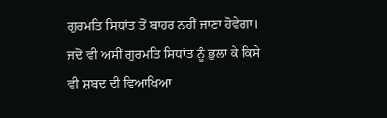ਗੁਰਮਤਿ ਸਿਧਾਂਤ ਤੋਂ ਬਾਹਰ ਨਹੀਂ ਜਾਣਾ ਹੋਵੇਗਾ। ਜਦੋਂ ਵੀ ਅਸੀਂ ਗੁਰਮਤਿ ਸਿਧਾਂਤ ਨੂੰ ਭੁਲਾ ਕੇ ਕਿਸੇ ਵੀ ਸ਼ਬਦ ਦੀ ਵਿਆਖਿਆ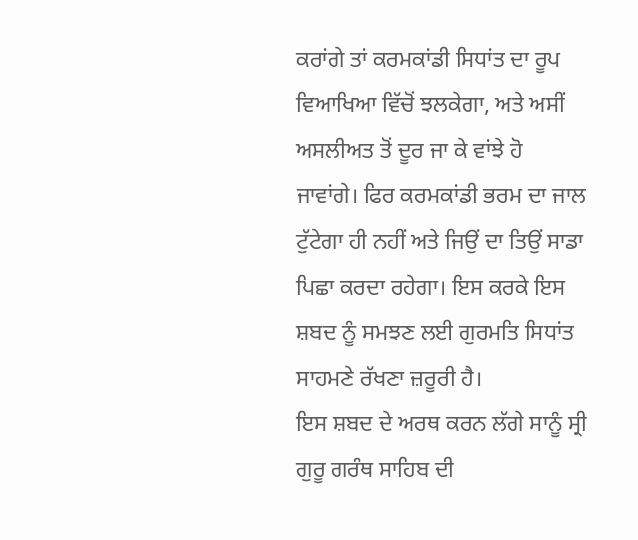ਕਰਾਂਗੇ ਤਾਂ ਕਰਮਕਾਂਡੀ ਸਿਧਾਂਤ ਦਾ ਰੂਪ ਵਿਆਖਿਆ ਵਿੱਚੋਂ ਝਲਕੇਗਾ, ਅਤੇ ਅਸੀਂ ਅਸਲੀਅਤ ਤੋਂ ਦੂਰ ਜਾ ਕੇ ਵਾਂਝੇ ਹੋ ਜਾਵਾਂਗੇ। ਫਿਰ ਕਰਮਕਾਂਡੀ ਭਰਮ ਦਾ ਜਾਲ ਟੁੱਟੇਗਾ ਹੀ ਨਹੀਂ ਅਤੇ ਜਿਉਂ ਦਾ ਤਿਉਂ ਸਾਡਾ ਪਿਛਾ ਕਰਦਾ ਰਹੇਗਾ। ਇਸ ਕਰਕੇ ਇਸ ਸ਼ਬਦ ਨੂੰ ਸਮਝਣ ਲਈ ਗੁਰਮਤਿ ਸਿਧਾਂਤ ਸਾਹਮਣੇ ਰੱਖਣਾ ਜ਼ਰੂਰੀ ਹੈ।
ਇਸ ਸ਼ਬਦ ਦੇ ਅਰਥ ਕਰਨ ਲੱਗੇ ਸਾਨੂੰ ਸ੍ਰੀ ਗੁਰੂ ਗਰੰਥ ਸਾਹਿਬ ਦੀ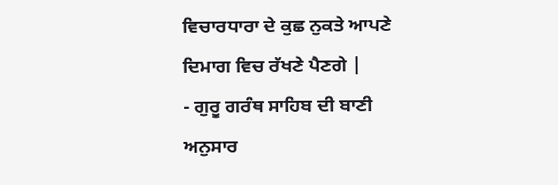ਵਿਚਾਰਧਾਰਾ ਦੇ ਕੁਛ ਨੁਕਤੇ ਆਪਣੇ ਦਿਮਾਗ ਵਿਚ ਰੱਖਣੇ ਪੈਣਗੇ |
- ਗੁਰੂ ਗਰੰਥ ਸਾਹਿਬ ਦੀ ਬਾਣੀ ਅਨੁਸਾਰ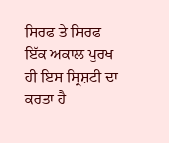ਸਿਰਫ ਤੇ ਸਿਰਫ ਇੱਕ ਅਕਾਲ ਪੁਰਖ ਹੀ ਇਸ ਸ੍ਰਿਸ਼ਟੀ ਦਾ ਕਰਤਾ ਹੈ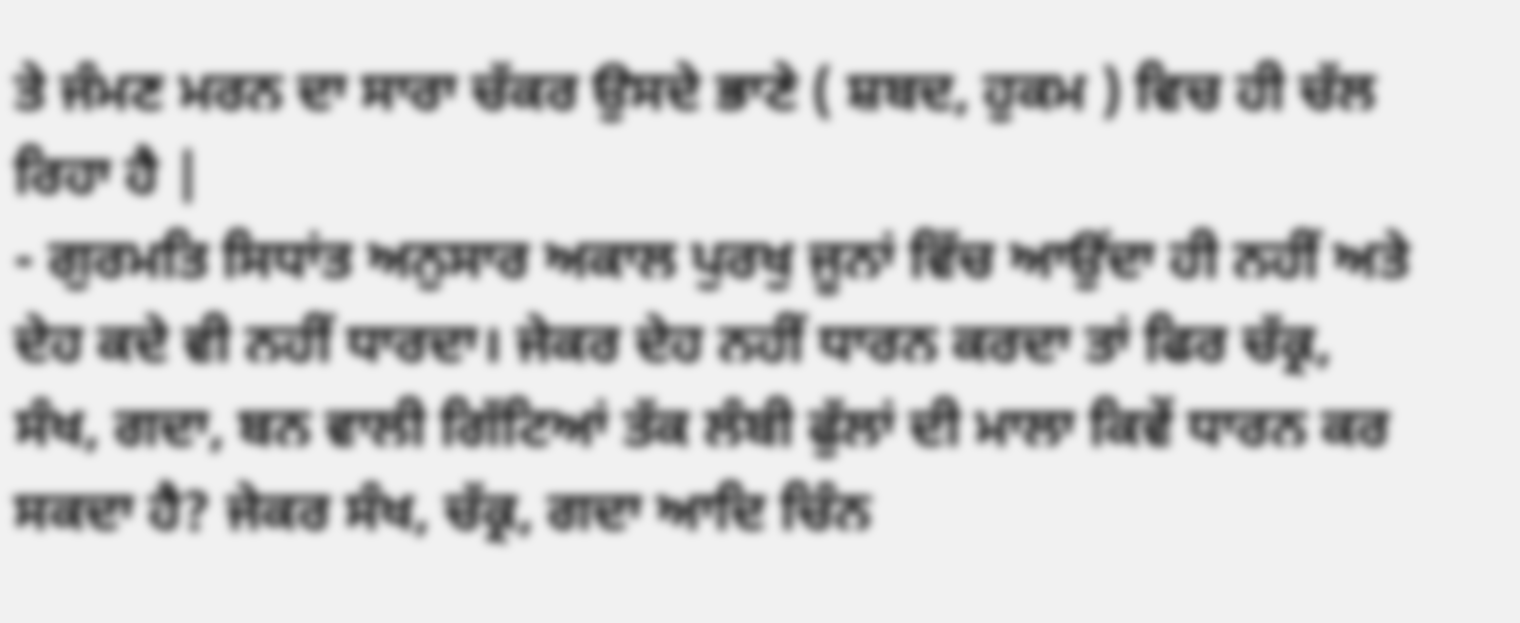ਤੇ ਜੰਮਣ ਮਰਨ ਦਾ ਸਾਰਾ ਚੱਕਰ ਉਸਦੇ ਭਾਣੇ ( ਸ਼ਬਦ, ਹੁਕਮ ) ਵਿਚ ਹੀ ਚੱਲ ਰਿਹਾ ਹੈ |
- ਗੁਰਮਤਿ ਸਿਧਾਂਤ ਅਨੁਸਾਰ ਅਕਾਲ ਪੁਰਖੁ ਜੂਨਾਂ ਵਿੱਚ ਆਉਂਦਾ ਹੀ ਨਹੀਂ ਅਤੇ ਦੇਹ ਕਦੇ ਵੀ ਨਹੀਂ ਧਾਰਦਾ। ਜੇਕਰ ਦੇਹ ਨਹੀਂ ਧਾਰਨ ਕਰਦਾ ਤਾਂ ਫਿਰ ਚੱਕ੍ਰ, ਸੰਖ, ਗਦਾ, ਬਨ ਵਾਲੀ ਗਿੱਟਿਆਂ ਤੱਕ ਲੰਬੀ ਫੁੱਲਾਂ ਦੀ ਮਾਲਾ ਕਿਵੇਂ ਧਾਰਨ ਕਰ ਸਕਦਾ ਹੈ? ਜੇਕਰ ਸੰਖ, ਚੱਕ੍ਰ, ਗਦਾ ਆਦਿ ਚਿੰਨ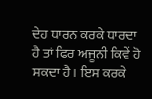ਦੇਹ ਧਾਰਨ ਕਰਕੇ ਧਾਰਦਾ ਹੈ ਤਾਂ ਫਿਰ ਅਜੂਨੀ ਕਿਵੇਂ ਹੋ ਸਕਦਾ ਹੈ। ਇਸ ਕਰਕੇ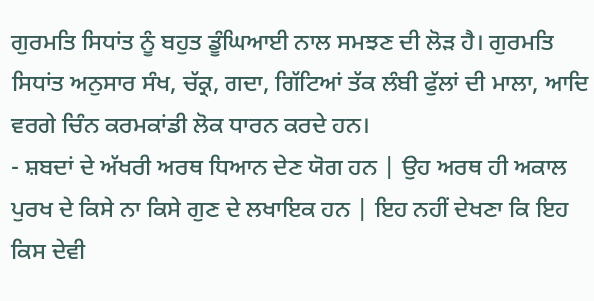ਗੁਰਮਤਿ ਸਿਧਾਂਤ ਨੂੰ ਬਹੁਤ ਡੂੰਘਿਆਈ ਨਾਲ ਸਮਝਣ ਦੀ ਲੋੜ ਹੈ। ਗੁਰਮਤਿ ਸਿਧਾਂਤ ਅਨੁਸਾਰ ਸੰਖ, ਚੱਕ੍ਰ, ਗਦਾ, ਗਿੱਟਿਆਂ ਤੱਕ ਲੰਬੀ ਫੁੱਲਾਂ ਦੀ ਮਾਲਾ, ਆਦਿ ਵਰਗੇ ਚਿੰਨ ਕਰਮਕਾਂਡੀ ਲੋਕ ਧਾਰਨ ਕਰਦੇ ਹਨ।
- ਸ਼ਬਦਾਂ ਦੇ ਅੱਖਰੀ ਅਰਥ ਧਿਆਨ ਦੇਣ ਯੋਗ ਹਨ | ਉਹ ਅਰਥ ਹੀ ਅਕਾਲ ਪੁਰਖ ਦੇ ਕਿਸੇ ਨਾ ਕਿਸੇ ਗੁਣ ਦੇ ਲਖਾਇਕ ਹਨ | ਇਹ ਨਹੀਂ ਦੇਖਣਾ ਕਿ ਇਹ ਕਿਸ ਦੇਵੀ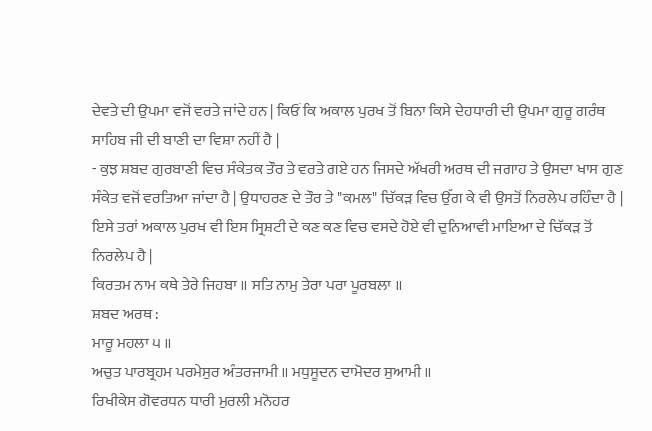ਦੇਵਤੇ ਦੀ ਉਪਮਾ ਵਜੋਂ ਵਰਤੇ ਜਾਂਦੇ ਹਨ | ਕਿਓਂ ਕਿ ਅਕਾਲ ਪੁਰਖ ਤੋਂ ਬਿਨਾ ਕਿਸੇ ਦੇਹਧਾਰੀ ਦੀ ਉਪਮਾ ਗੁਰੂ ਗਰੰਥ ਸਾਹਿਬ ਜੀ ਦੀ ਬਾਣੀ ਦਾ ਵਿਸ਼ਾ ਨਹੀਂ ਹੈ |
- ਕੁਝ ਸ਼ਬਦ ਗੁਰਬਾਣੀ ਵਿਚ ਸੰਕੇਤਕ ਤੌਰ ਤੇ ਵਰਤੇ ਗਏ ਹਨ ਜਿਸਦੇ ਅੱਖਰੀ ਅਰਥ ਦੀ ਜਗਾਹ ਤੇ ਉਸਦਾ ਖਾਸ ਗੁਣ ਸੰਕੇਤ ਵਜੋਂ ਵਰਤਿਆ ਜਾਂਦਾ ਹੈ | ਉਧਾਹਰਣ ਦੇ ਤੌਰ ਤੇ "ਕਮਲ" ਚਿੱਕੜ ਵਿਚ ਉੱਗ ਕੇ ਵੀ ਉਸਤੋਂ ਨਿਰਲੇਪ ਰਹਿੰਦਾ ਹੈ | ਇਸੇ ਤਰਾਂ ਅਕਾਲ ਪੁਰਖ ਵੀ ਇਸ ਸ੍ਰਿਸ਼ਟੀ ਦੇ ਕਣ ਕਣ ਵਿਚ ਵਸਦੇ ਹੋਏ ਵੀ ਦੁਨਿਆਵੀ ਮਾਇਆ ਦੇ ਚਿੱਕੜ ਤੋਂ ਨਿਰਲੇਪ ਹੈ |
ਕਿਰਤਮ ਨਾਮ ਕਥੇ ਤੇਰੇ ਜਿਹਬਾ ॥ ਸਤਿ ਨਾਮੁ ਤੇਰਾ ਪਰਾ ਪੂਰਬਲਾ ॥
ਸ਼ਬਦ ਅਰਥ :
ਮਾਰੂ ਮਹਲਾ ੫ ॥
ਅਚੁਤ ਪਾਰਬ੍ਰਹਮ ਪਰਮੇਸੁਰ ਅੰਤਰਜਾਮੀ ॥ ਮਧੁਸੂਦਨ ਦਾਮੋਦਰ ਸੁਆਮੀ ॥
ਰਿਖੀਕੇਸ ਗੋਵਰਧਨ ਧਾਰੀ ਮੁਰਲੀ ਮਨੋਹਰ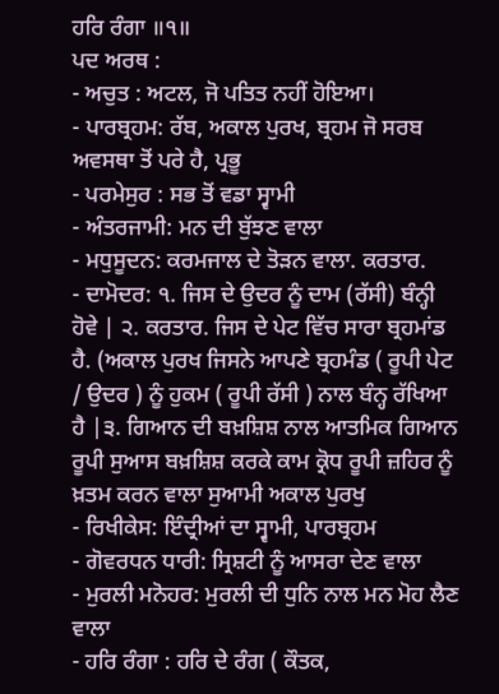ਹਰਿ ਰੰਗਾ ॥੧॥
ਪਦ ਅਰਥ :
- ਅਚੁਤ : ਅਟਲ, ਜੋ ਪਤਿਤ ਨਹੀਂ ਹੋਇਆ।
- ਪਾਰਬ੍ਰਹਮ: ਰੱਬ, ਅਕਾਲ ਪੁਰਖ, ਬ੍ਰਹਮ ਜੋ ਸਰਬ ਅਵਸਥਾ ਤੋਂ ਪਰੇ ਹੈ, ਪ੍ਰਭੂ
- ਪਰਮੇਸੁਰ : ਸਭ ਤੋਂ ਵਡਾ ਸ੍ਵਾਮੀ
- ਅੰਤਰਜਾਮੀ: ਮਨ ਦੀ ਬੁੱਝਣ ਵਾਲਾ
- ਮਧੁਸੂਦਨ: ਕਰਮਜਾਲ ਦੇ ਤੋੜਨ ਵਾਲਾ. ਕਰਤਾਰ.
- ਦਾਮੋਦਰ: ੧. ਜਿਸ ਦੇ ਉਦਰ ਨੂੰ ਦਾਮ (ਰੱਸੀ) ਬੰਨ੍ਹੀ ਹੋਵੇ | ੨. ਕਰਤਾਰ. ਜਿਸ ਦੇ ਪੇਟ ਵਿੱਚ ਸਾਰਾ ਬ੍ਰਹਮਾਂਡ ਹੈ. (ਅਕਾਲ ਪੁਰਖ ਜਿਸਨੇ ਆਪਣੇ ਬ੍ਰਹਮੰਡ ( ਰੂਪੀ ਪੇਟ / ਉਦਰ ) ਨੂੰ ਹੁਕਮ ( ਰੂਪੀ ਰੱਸੀ ) ਨਾਲ ਬੰਨ੍ਹ ਰੱਖਿਆ ਹੈ |੩. ਗਿਆਨ ਦੀ ਬਖ਼ਸ਼ਿਸ਼ ਨਾਲ ਆਤਮਿਕ ਗਿਆਨ ਰੂਪੀ ਸੁਆਸ ਬਖ਼ਸ਼ਿਸ਼ ਕਰਕੇ ਕਾਮ ਕ੍ਰੋਧ ਰੂਪੀ ਜ਼ਹਿਰ ਨੂੰ ਖ਼ਤਮ ਕਰਨ ਵਾਲਾ ਸੁਆਮੀ ਅਕਾਲ ਪੁਰਖੁ
- ਰਿਖੀਕੇਸ: ਇੰਦ੍ਰੀਆਂ ਦਾ ਸ੍ਵਾਮੀ, ਪਾਰਬ੍ਰਹਮ
- ਗੋਵਰਧਨ ਧਾਰੀ: ਸ੍ਰਿਸ਼ਟੀ ਨੂੰ ਆਸਰਾ ਦੇਣ ਵਾਲਾ
- ਮੁਰਲੀ ਮਨੋਹਰ: ਮੁਰਲੀ ਦੀ ਧੁਨਿ ਨਾਲ ਮਨ ਮੋਹ ਲੈਣ ਵਾਲਾ
- ਹਰਿ ਰੰਗਾ : ਹਰਿ ਦੇ ਰੰਗ ( ਕੌਤਕ,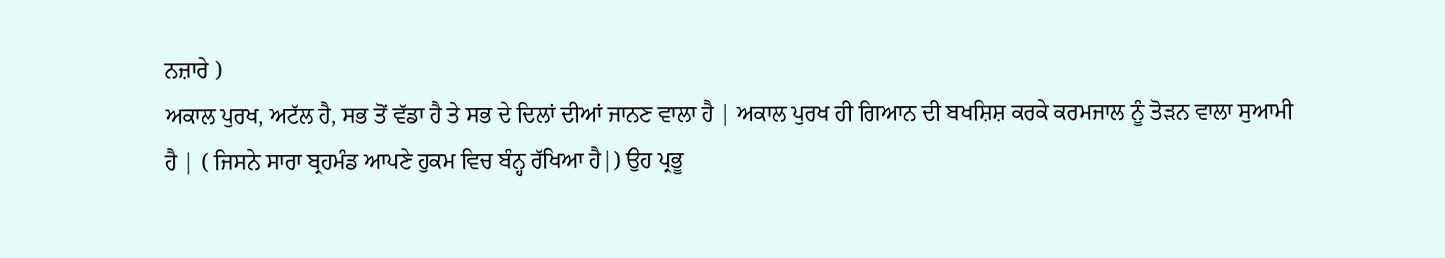ਨਜ਼ਾਰੇ )
ਅਕਾਲ ਪੁਰਖ, ਅਟੱਲ ਹੈ, ਸਭ ਤੋਂ ਵੱਡਾ ਹੈ ਤੇ ਸਭ ਦੇ ਦਿਲਾਂ ਦੀਆਂ ਜਾਨਣ ਵਾਲਾ ਹੈ | ਅਕਾਲ ਪੁਰਖ ਹੀ ਗਿਆਨ ਦੀ ਬਖਸ਼ਿਸ਼ ਕਰਕੇ ਕਰਮਜਾਲ ਨੂੰ ਤੋੜਨ ਵਾਲਾ ਸੁਆਮੀ ਹੈ | ( ਜਿਸਨੇ ਸਾਰਾ ਬ੍ਰਹਮੰਡ ਆਪਣੇ ਹੁਕਮ ਵਿਚ ਬੰਨ੍ਹ ਰੱਖਿਆ ਹੈ|) ਉਹ ਪ੍ਰਭੂ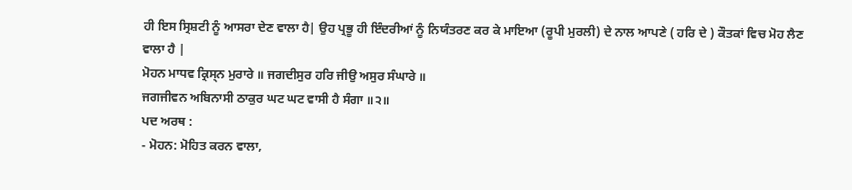ਹੀ ਇਸ ਸ੍ਰਿਸ਼ਟੀ ਨੂੰ ਆਸਰਾ ਦੇਣ ਵਾਲਾ ਹੈ| ਉਹ ਪ੍ਰਭੂ ਹੀ ਇੰਦਰੀਆਂ ਨੂੰ ਨਿਯੰਤਰਣ ਕਰ ਕੇ ਮਾਇਆ (ਰੂਪੀ ਮੁਰਲੀ) ਦੇ ਨਾਲ ਆਪਣੇ ( ਹਰਿ ਦੇ ) ਕੌਤਕਾਂ ਵਿਚ ਮੋਹ ਲੈਣ ਵਾਲਾ ਹੈ |
ਮੋਹਨ ਮਾਧਵ ਕ੍ਰਿਸ੍ਨ ਮੁਰਾਰੇ ॥ ਜਗਦੀਸੁਰ ਹਰਿ ਜੀਉ ਅਸੁਰ ਸੰਘਾਰੇ ॥
ਜਗਜੀਵਨ ਅਬਿਨਾਸੀ ਠਾਕੁਰ ਘਟ ਘਟ ਵਾਸੀ ਹੈ ਸੰਗਾ ॥੨॥
ਪਦ ਅਰਥ :
- ਮੋਹਨ: ਮੋਹਿਤ ਕਰਨ ਵਾਲਾ,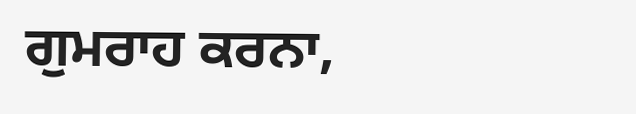ਗੁਮਰਾਹ ਕਰਨਾ,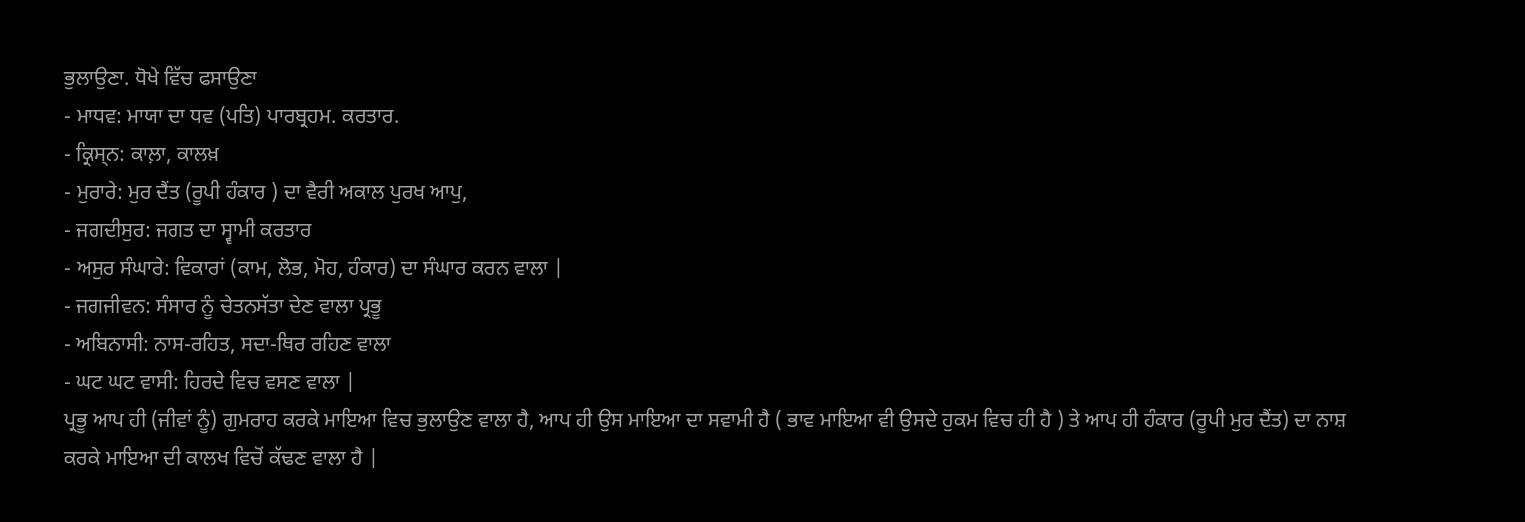ਭੁਲਾਉਣਾ. ਧੋਖੇ ਵਿੱਚ ਫਸਾਉਣਾ
- ਮਾਧਵ: ਮਾਯਾ ਦਾ ਧਵ (ਪਤਿ) ਪਾਰਬ੍ਰਹਮ. ਕਰਤਾਰ.
- ਕ੍ਰਿਸ੍ਨ: ਕਾਲ਼ਾ, ਕਾਲਖ਼
- ਮੁਰਾਰੇ: ਮੁਰ ਦੈਂਤ (ਰੂਪੀ ਹੰਕਾਰ ) ਦਾ ਵੈਰੀ ਅਕਾਲ ਪੁਰਖ ਆਪੁ,
- ਜਗਦੀਸੁਰ: ਜਗਤ ਦਾ ਸ੍ਵਾਮੀ ਕਰਤਾਰ
- ਅਸੁਰ ਸੰਘਾਰੇ: ਵਿਕਾਰਾਂ (ਕਾਮ, ਲੋਭ, ਮੋਹ, ਹੰਕਾਰ) ਦਾ ਸੰਘਾਰ ਕਰਨ ਵਾਲਾ |
- ਜਗਜੀਵਨ: ਸੰਸਾਰ ਨੂੰ ਚੇਤਨਸੱਤਾ ਦੇਣ ਵਾਲਾ ਪ੍ਰਭੂ
- ਅਬਿਨਾਸੀ: ਨਾਸ-ਰਹਿਤ, ਸਦਾ-ਥਿਰ ਰਹਿਣ ਵਾਲਾ
- ਘਟ ਘਟ ਵਾਸੀ: ਹਿਰਦੇ ਵਿਚ ਵਸਣ ਵਾਲਾ |
ਪ੍ਰਭੂ ਆਪ ਹੀ (ਜੀਵਾਂ ਨੂੰ) ਗੁਮਰਾਹ ਕਰਕੇ ਮਾਇਆ ਵਿਚ ਭੁਲਾਉਣ ਵਾਲਾ ਹੈ, ਆਪ ਹੀ ਉਸ ਮਾਇਆ ਦਾ ਸਵਾਮੀ ਹੈ ( ਭਾਵ ਮਾਇਆ ਵੀ ਉਸਦੇ ਹੁਕਮ ਵਿਚ ਹੀ ਹੈ ) ਤੇ ਆਪ ਹੀ ਹੰਕਾਰ (ਰੂਪੀ ਮੁਰ ਦੈਂਤ) ਦਾ ਨਾਸ਼ ਕਰਕੇ ਮਾਇਆ ਦੀ ਕਾਲਖ ਵਿਚੋਂ ਕੱਢਣ ਵਾਲਾ ਹੈ |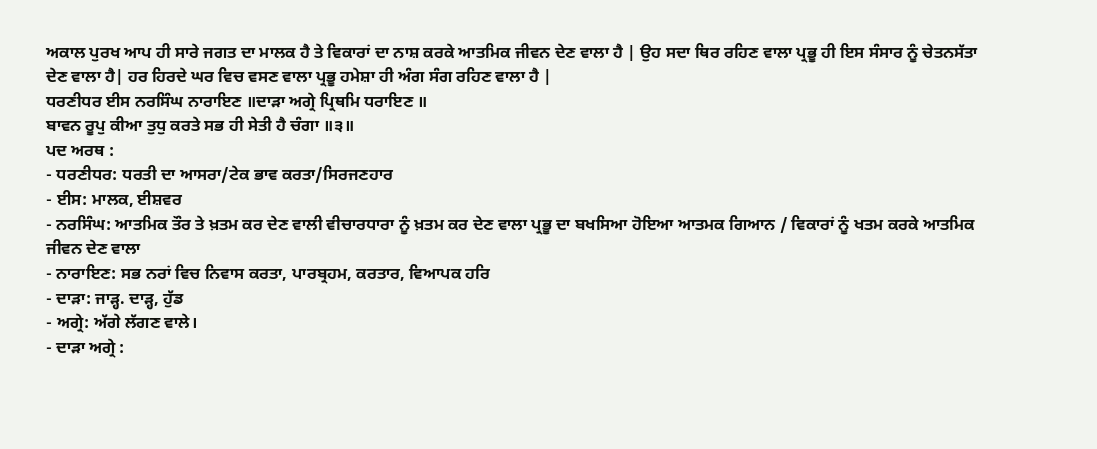ਅਕਾਲ ਪੁਰਖ ਆਪ ਹੀ ਸਾਰੇ ਜਗਤ ਦਾ ਮਾਲਕ ਹੈ ਤੇ ਵਿਕਾਰਾਂ ਦਾ ਨਾਸ਼ ਕਰਕੇ ਆਤਮਿਕ ਜੀਵਨ ਦੇਣ ਵਾਲਾ ਹੈ | ਉਹ ਸਦਾ ਥਿਰ ਰਹਿਣ ਵਾਲਾ ਪ੍ਰਭੂ ਹੀ ਇਸ ਸੰਸਾਰ ਨੂੰ ਚੇਤਨਸੱਤਾ ਦੇਣ ਵਾਲਾ ਹੈ| ਹਰ ਹਿਰਦੇ ਘਰ ਵਿਚ ਵਸਣ ਵਾਲਾ ਪ੍ਰਭੂ ਹਮੇਸ਼ਾ ਹੀ ਅੰਗ ਸੰਗ ਰਹਿਣ ਵਾਲਾ ਹੈ |
ਧਰਣੀਧਰ ਈਸ ਨਰਸਿੰਘ ਨਾਰਾਇਣ ॥ਦਾੜਾ ਅਗ੍ਰੇ ਪ੍ਰਿਥਮਿ ਧਰਾਇਣ ॥
ਬਾਵਨ ਰੂਪੁ ਕੀਆ ਤੁਧੁ ਕਰਤੇ ਸਭ ਹੀ ਸੇਤੀ ਹੈ ਚੰਗਾ ॥੩॥
ਪਦ ਅਰਥ :
- ਧਰਣੀਧਰ: ਧਰਤੀ ਦਾ ਆਸਰਾ/ਟੇਕ ਭਾਵ ਕਰਤਾ/ਸਿਰਜਣਹਾਰ
- ਈਸ: ਮਾਲਕ, ਈਸ਼ਵਰ
- ਨਰਸਿੰਘ: ਆਤਮਿਕ ਤੌਰ ਤੇ ਖ਼ਤਮ ਕਰ ਦੇਣ ਵਾਲੀ ਵੀਚਾਰਧਾਰਾ ਨੂੰ ਖ਼ਤਮ ਕਰ ਦੇਣ ਵਾਲਾ ਪ੍ਰਭੂ ਦਾ ਬਖਸਿਆ ਹੋਇਆ ਆਤਮਕ ਗਿਆਨ / ਵਿਕਾਰਾਂ ਨੂੰ ਖਤਮ ਕਰਕੇ ਆਤਮਿਕ ਜੀਵਨ ਦੇਣ ਵਾਲਾ
- ਨਾਰਾਇਣ: ਸਭ ਨਰਾਂ ਵਿਚ ਨਿਵਾਸ ਕਰਤਾ, ਪਾਰਬ੍ਰਹਮ, ਕਰਤਾਰ, ਵਿਆਪਕ ਹਰਿ
- ਦਾੜਾ: ਜਾੜ੍ਹ. ਦਾੜ੍ਹ, ਹੁੱਡ
- ਅਗ੍ਰੇ: ਅੱਗੇ ਲੱਗਣ ਵਾਲੇ।
- ਦਾੜਾ ਅਗ੍ਰੇ :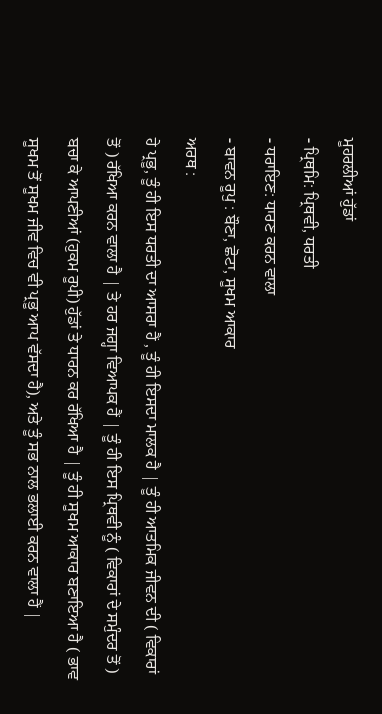ਮੂਹਰਲੀਆਂ ਹੁੱਡਾਂ
- ਪ੍ਰਿਥਮਿ: ਪ੍ਰਿਥਵੀ, ਧਰਤੀ
- ਧਰਾਇਣ: ਧਾਰਣ ਕਰਨ ਵਾਲਾ
- ਬਾਵਨ ਰੂਪੁ : ਬੌਣਾ, ਛੋਟਾ, ਸੂਖਮ ਆਕਾਰ
ਅਰਥ :
ਹੇ ਪ੍ਰਭੂ, ਤੂੰ ਹੀ ਇਸ ਧਰਤੀ ਦਾ ਆਸਰਾ ਹੈਂ , ਤੂੰ ਹੀ ਇਸਦਾ ਮਾਲਕ ਹੈ | ਤੂੰ ਹੀ ਆਤਮਿਕ ਜੀਵਨ ਦੀ ( ਵਿਕਾਰਾਂ ਤੋਂ ) ਰੱਖਿਆ ਕਰਨ ਵਾਲਾ ਹੈ | ਤੇ ਹਰ ਜਗ੍ਹਾ ਵਿਆਪਕ ਹੈਂ | ਤੂੰ ਹੀ ਇਸ ਪ੍ਰਿਥਵੀ ਨੂੰ ( ਵਿਕਾਰਾਂ ਦੇ ਸਮੁੰਦਰ ਤੋਂ ) ਬਚਾ ਕੇ ਆਪਣੀਆਂ (ਹੁਕਮ ਰੂਪੀ) ਹੁੱਡਾਂ ਤੇ ਧਾਰਨ ਕਰ ਰੱਖਿਆ ਹੈ | ਤੂੰ ਹੀ ਸੂਖਮ ਆਕਾਰ ਬਣਾਇਆ ਹੈ ( ਭਾਵ ਸੂਖਮ ਤੋਂ ਸੂਖਮ ਜੀਵ ਵਿਚ ਵੀ ਪ੍ਰਭੂ ਆਪ ਵੱਸਦਾ ਹੈ), ਅਤੇ ਤੂੰ ਸਭ ਨਾਲ ਭਲਾਈ ਕਰਨ ਵਾਲਾ ਹੈਂ |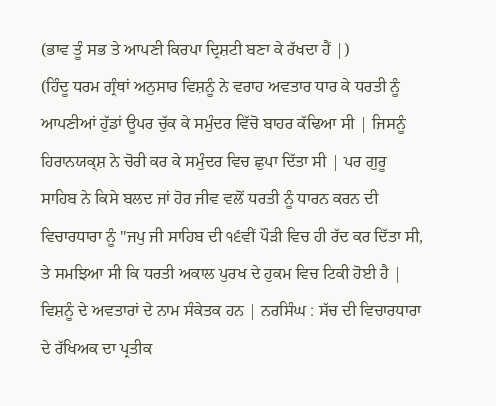(ਭਾਵ ਤੂੰ ਸਭ ਤੇ ਆਪਣੀ ਕਿਰਪਾ ਦ੍ਰਿਸ਼ਟੀ ਬਣਾ ਕੇ ਰੱਖਦਾ ਹੈਂ |)
(ਹਿੰਦੂ ਧਰਮ ਗ੍ਰੰਥਾਂ ਅਨੁਸਾਰ ਵਿਸ਼ਨੂੰ ਨੇ ਵਰਾਹ ਅਵਤਾਰ ਧਾਰ ਕੇ ਧਰਤੀ ਨੂੰ ਆਪਣੀਆਂ ਹੁੱਡਾਂ ਊਪਰ ਚੁੱਕ ਕੇ ਸਮੁੰਦਰ ਵਿੱਚੋ ਬਾਹਰ ਕੱਢਿਆ ਸੀ | ਜਿਸਨੂੰ ਹਿਰਾਨਯਕ੍ਸ਼ ਨੇ ਚੋਰੀ ਕਰ ਕੇ ਸਮੁੰਦਰ ਵਿਚ ਛੁਪਾ ਦਿੱਤਾ ਸੀ | ਪਰ ਗੁਰੂ ਸਾਹਿਬ ਨੇ ਕਿਸੇ ਬਲਦ ਜਾਂ ਹੋਰ ਜੀਵ ਵਲੋਂ ਧਰਤੀ ਨੂੰ ਧਾਰਨ ਕਰਨ ਦੀ ਵਿਚਾਰਧਾਰਾ ਨੂੰ "ਜਪੁ ਜੀ ਸਾਹਿਬ ਦੀ ੧੬ਵੀਂ ਪੌੜੀ ਵਿਚ ਹੀ ਰੱਦ ਕਰ ਦਿੱਤਾ ਸੀ, ਤੇ ਸਮਝਿਆ ਸੀ ਕਿ ਧਰਤੀ ਅਕਾਲ ਪੁਰਖ ਦੇ ਹੁਕਮ ਵਿਚ ਟਿਕੀ ਹੋਈ ਹੈ |
ਵਿਸ਼ਨੂੰ ਦੇ ਅਵਤਾਰਾਂ ਦੇ ਨਾਮ ਸੰਕੇਤਕ ਹਨ | ਨਰਸਿੰਘ : ਸੱਚ ਦੀ ਵਿਚਾਰਧਾਰਾ ਦੇ ਰੱਖਿਅਕ ਦਾ ਪ੍ਰਤੀਕ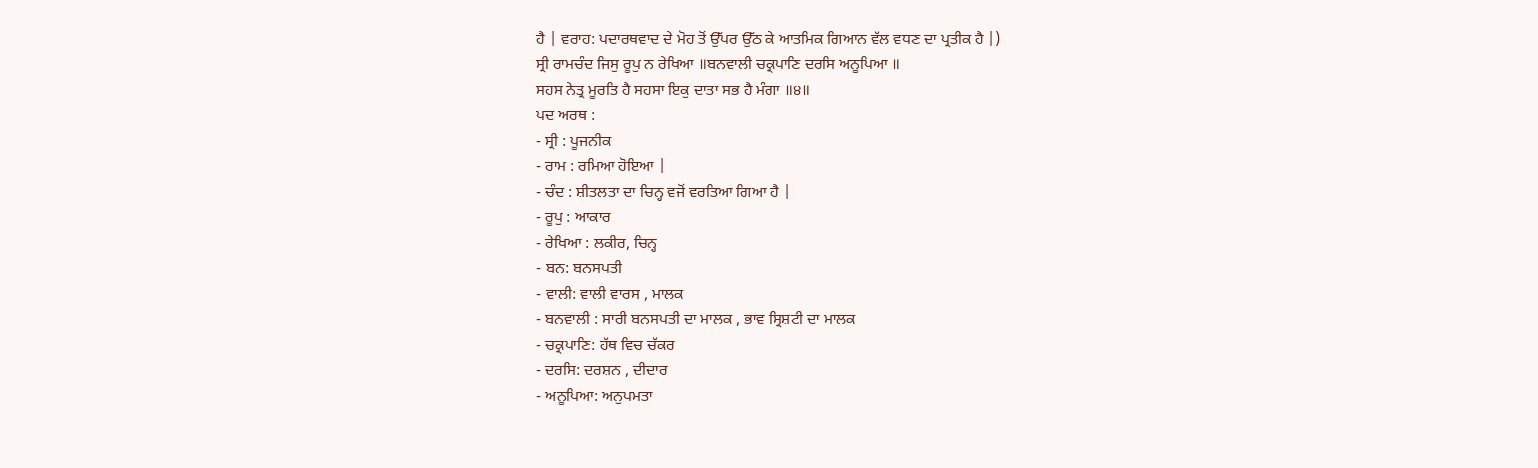ਹੈ | ਵਰਾਹ: ਪਦਾਰਥਵਾਦ ਦੇ ਮੋਹ ਤੋਂ ਉੱਪਰ ਉੱਠ ਕੇ ਆਤਮਿਕ ਗਿਆਨ ਵੱਲ ਵਧਣ ਦਾ ਪ੍ਰਤੀਕ ਹੈ |)
ਸ੍ਰੀ ਰਾਮਚੰਦ ਜਿਸੁ ਰੂਪੁ ਨ ਰੇਖਿਆ ॥ਬਨਵਾਲੀ ਚਕ੍ਰਪਾਣਿ ਦਰਸਿ ਅਨੂਪਿਆ ॥
ਸਹਸ ਨੇਤ੍ਰ ਮੂਰਤਿ ਹੈ ਸਹਸਾ ਇਕੁ ਦਾਤਾ ਸਭ ਹੈ ਮੰਗਾ ॥੪॥
ਪਦ ਅਰਥ :
- ਸ੍ਰੀ : ਪੂਜਨੀਕ
- ਰਾਮ : ਰਮਿਆ ਹੋਇਆ |
- ਚੰਦ : ਸ਼ੀਤਲਤਾ ਦਾ ਚਿਨ੍ਹ ਵਜੋਂ ਵਰਤਿਆ ਗਿਆ ਹੈ |
- ਰੂਪੁ : ਆਕਾਰ
- ਰੇਖਿਆ : ਲਕੀਰ, ਚਿਨ੍ਹ
- ਬਨ: ਬਨਸਪਤੀ
- ਵਾਲੀ: ਵਾਲੀ ਵਾਰਸ , ਮਾਲਕ
- ਬਨਵਾਲੀ : ਸਾਰੀ ਬਨਸਪਤੀ ਦਾ ਮਾਲਕ , ਭਾਵ ਸ੍ਰਿਸ਼ਟੀ ਦਾ ਮਾਲਕ
- ਚਕ੍ਰਪਾਣਿ: ਹੱਥ ਵਿਚ ਚੱਕਰ
- ਦਰਸਿ: ਦਰਸ਼ਨ , ਦੀਦਾਰ
- ਅਨੂਪਿਆ: ਅਨੁਪਮਤਾ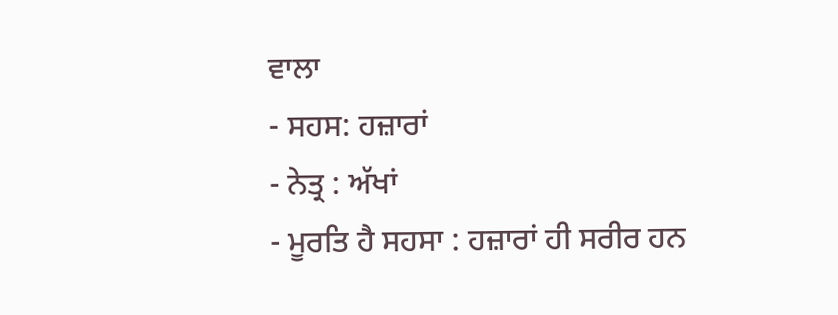ਵਾਲਾ
- ਸਹਸ: ਹਜ਼ਾਰਾਂ
- ਨੇਤ੍ਰ : ਅੱਖਾਂ
- ਮੂਰਤਿ ਹੈ ਸਹਸਾ : ਹਜ਼ਾਰਾਂ ਹੀ ਸਰੀਰ ਹਨ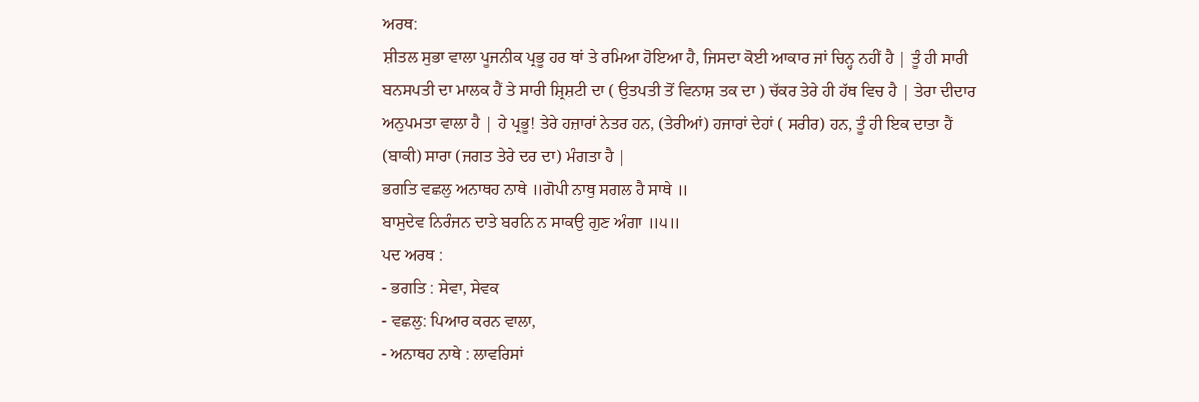ਅਰਥ:
ਸ਼ੀਤਲ ਸੁਭਾ ਵਾਲਾ ਪੂਜਨੀਕ ਪ੍ਰਭੂ ਹਰ ਥਾਂ ਤੇ ਰਮਿਆ ਹੋਇਆ ਹੈ, ਜਿਸਦਾ ਕੋਈ ਆਕਾਰ ਜਾਂ ਚਿਨ੍ਹ ਨਹੀਂ ਹੈ | ਤੂੰ ਹੀ ਸਾਰੀ ਬਨਸਪਤੀ ਦਾ ਮਾਲਕ ਹੈਂ ਤੇ ਸਾਰੀ ਸ਼੍ਰਿਸ਼ਟੀ ਦਾ ( ਉਤਪਤੀ ਤੋਂ ਵਿਨਾਸ਼ ਤਕ ਦਾ ) ਚੱਕਰ ਤੇਰੇ ਹੀ ਹੱਥ ਵਿਚ ਹੈ | ਤੇਰਾ ਦੀਦਾਰ ਅਨੁਪਮਤਾ ਵਾਲਾ ਹੈ | ਹੇ ਪ੍ਰਭੂ! ਤੇਰੇ ਹਜ਼ਾਰਾਂ ਨੇਤਰ ਹਨ, (ਤੇਰੀਆਂ) ਹਜਾਰਾਂ ਦੇਹਾਂ ( ਸਰੀਰ) ਹਨ, ਤੂੰ ਹੀ ਇਕ ਦਾਤਾ ਹੈਂ (ਬਾਕੀ) ਸਾਰਾ (ਜਗਤ ਤੇਰੇ ਦਰ ਦਾ) ਮੰਗਤਾ ਹੈ |
ਭਗਤਿ ਵਛਲੁ ਅਨਾਥਹ ਨਾਥੇ ॥ਗੋਪੀ ਨਾਥੁ ਸਗਲ ਹੈ ਸਾਥੇ ॥
ਬਾਸੁਦੇਵ ਨਿਰੰਜਨ ਦਾਤੇ ਬਰਨਿ ਨ ਸਾਕਉ ਗੁਣ ਅੰਗਾ ॥੫॥
ਪਦ ਅਰਥ :
- ਭਗਤਿ : ਸੇਵਾ, ਸੇਵਕ
- ਵਛਲੁ: ਪਿਆਰ ਕਰਨ ਵਾਲਾ,
- ਅਨਾਥਹ ਨਾਥੇ : ਲਾਵਰਿਸਾਂ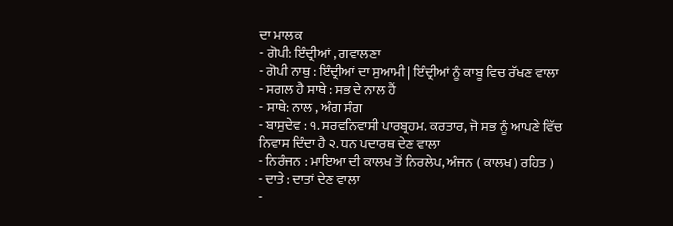ਦਾ ਮਾਲਕ
- ਗੋਪੀ: ਇੰਦ੍ਰੀਆਂ , ਗਵਾਲਣਾ
- ਗੋਪੀ ਨਾਥੁ : ਇੰਦ੍ਰੀਆਂ ਦਾ ਸੁਆਮੀ | ਇੰਦ੍ਰੀਆਂ ਨੂੰ ਕਾਬੂ ਵਿਚ ਰੱਖਣ ਵਾਲਾ
- ਸਗਲ ਹੈ ਸਾਥੇ : ਸਭ ਦੇ ਨਾਲ ਹੈਂ
- ਸਾਥੇ: ਨਾਲ , ਅੰਗ ਸੰਗ
- ਬਾਸੁਦੇਵ : ੧. ਸਰਵਨਿਵਾਸੀ ਪਾਰਬ੍ਰਹਮ. ਕਰਤਾਰ, ਜੋ ਸਭ ਨੂੰ ਆਪਣੇ ਵਿੱਚ ਨਿਵਾਸ ਦਿੰਦਾ ਹੈ ੨. ਧਨ ਪਦਾਰਥ ਦੇਣ ਵਾਲਾ
- ਨਿਰੰਜਨ : ਮਾਇਆ ਦੀ ਕਾਲਖ ਤੋਂ ਨਿਰਲੇਪ, ਅੰਜਨ ( ਕਾਲਖ) ਰਹਿਤ )
- ਦਾਤੇ : ਦਾਤਾਂ ਦੇਣ ਵਾਲਾ
-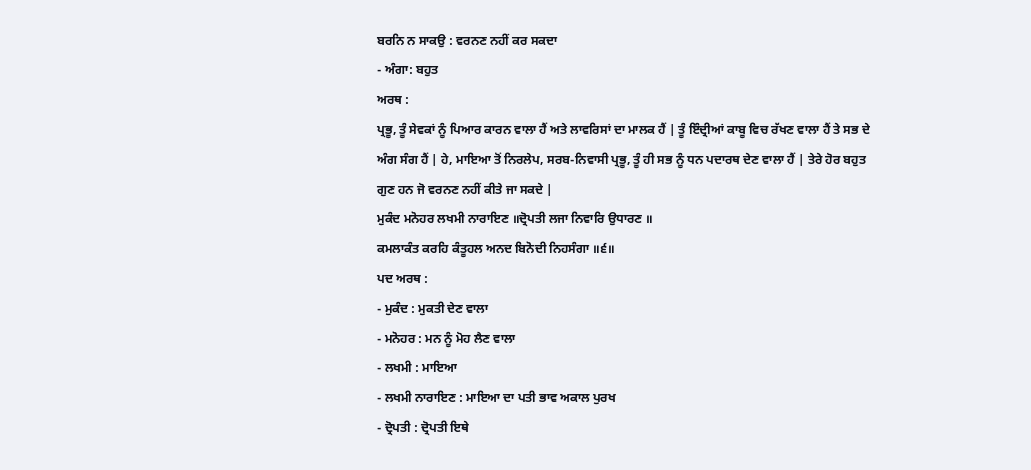ਬਰਨਿ ਨ ਸਾਕਉ : ਵਰਨਣ ਨਹੀਂ ਕਰ ਸਕਦਾ
- ਅੰਗਾ: ਬਹੁਤ
ਅਰਥ :
ਪ੍ਰਭੂ, ਤੂੰ ਸੇਵਕਾਂ ਨੂੰ ਪਿਆਰ ਕਾਰਨ ਵਾਲਾ ਹੈਂ ਅਤੇ ਲਾਵਰਿਸਾਂ ਦਾ ਮਾਲਕ ਹੈਂ | ਤੂੰ ਇੰਦ੍ਰੀਆਂ ਕਾਬੂ ਵਿਚ ਰੱਖਣ ਵਾਲਾ ਹੈਂ ਤੇ ਸਭ ਦੇ ਅੰਗ ਸੰਗ ਹੈਂ | ਹੇ, ਮਾਇਆ ਤੋਂ ਨਿਰਲੇਪ, ਸਰਬ-ਨਿਵਾਸੀ ਪ੍ਰਭੂ, ਤੂੰ ਹੀ ਸਭ ਨੂੰ ਧਨ ਪਦਾਰਥ ਦੇਣ ਵਾਲਾ ਹੈਂ | ਤੇਰੇ ਹੋਰ ਬਹੁਤ ਗੁਣ ਹਨ ਜੋ ਵਰਨਣ ਨਹੀਂ ਕੀਤੇ ਜਾ ਸਕਦੇ |
ਮੁਕੰਦ ਮਨੋਹਰ ਲਖਮੀ ਨਾਰਾਇਣ ॥ਦ੍ਰੋਪਤੀ ਲਜਾ ਨਿਵਾਰਿ ਉਧਾਰਣ ॥
ਕਮਲਾਕੰਤ ਕਰਹਿ ਕੰਤੂਹਲ ਅਨਦ ਬਿਨੋਦੀ ਨਿਹਸੰਗਾ ॥੬॥
ਪਦ ਅਰਥ :
- ਮੁਕੰਦ : ਮੁਕਤੀ ਦੇਣ ਵਾਲਾ
- ਮਨੋਹਰ : ਮਨ ਨੂੰ ਮੋਹ ਲੈਣ ਵਾਲਾ
- ਲਖਮੀ : ਮਾਇਆ
- ਲਖਮੀ ਨਾਰਾਇਣ : ਮਾਇਆ ਦਾ ਪਤੀ ਭਾਵ ਅਕਾਲ ਪੁਰਖ
- ਦ੍ਰੋਪਤੀ : ਦ੍ਰੋਪਤੀ ਇਥੇ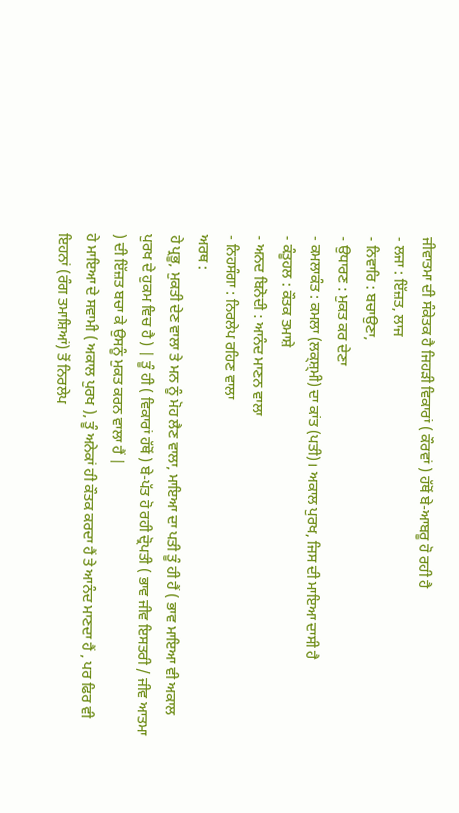ਜੀਵਾਤਮਾ ਦੀ ਸੰਕੇਤਕ ਹੈ ਜਿਹੜੀ ਵਿਕਾਰਾਂ ( ਕੌਰਵਾਂ ) ਹੱਥੋਂ ਬੇ-ਆਬਰੂ ਹੋ ਰਹੀ ਹੈ
- ਲਜਾ : ਇੱਜ਼ਤ, ਲਾਜ
- ਨਿਵਾਰਿ : ਬਚਾਉਣਾ,
- ਉਧਾਰਣ : ਮੁਕਤ ਕਰ ਦੇਣਾ
- ਕਮਲਾਕੰਤ : ਕਮਲਾ (ਲਕ੍ਸ਼੍ਮੀ) ਦਾ ਕਾਂਤ (ਪਤੀ)। ਅਕਾਲ ਪੁਰਖ, ਜਿਸ ਦੀ ਮਾਇਆ ਦਾਸੀ ਹੈ
- ਕੰਤੂਹਲ : ਕੌਤਕ ਤਮਾਸ਼ੇ
- ਅਨਦ ਬਿਨੋਦੀ : ਆਨੰਦ ਮਾਣਨ ਵਾਲਾ
- ਨਿਹਸੰਗਾ : ਨਿਰਲੇਪ ਰਹਿਣ ਵਾਲਾ
ਅਰਥ :
ਹੇ ਪ੍ਰਭੂ, ਮੁਕਤੀ ਦੇਣ ਵਾਲਾ ਤੇ ਮਨ ਨੂੰ ਮੋਹ ਲੈਣ ਵਾਲਾ, ਮਾਇਆ ਦਾ ਪਤੀ ਤੂੰ ਹੀ ਹੈਂ ( ਭਾਵ ਮਾਇਆ ਵੀ ਅਕਾਲ ਪੁਰਖ ਦੇ ਹੁਕਮ ਵਿਚ ਹੈ ) | ਤੂੰ ਹੀ ( ਵਿਕਾਰਾਂ ਹੱਥੋਂ ) ਬੇ-ਪੱਤ ਹੋ ਰਹੀ ਦ੍ਰੋਪਤੀ ( ਭਾਵ ਜੀਵ ਇਸਤਰੀ / ਜੀਵ ਆਤਮਾ ) ਦੀ ਇੱਜ਼ਤ ਬਚਾ ਕੇ ਉਸਨੂੰ ਮੁਕਤ ਕਰਨ ਵਾਲਾ ਹੈਂ |
ਹੇ ਮਾਇਆ ਦੇ ਸਵਾਮੀ ( ਅਕਾਲ ਪੁਰਖ ), ਤੂੰ ਅਨੇਕਾਂ ਹੀ ਕੌਤਕ ਕਰਦਾ ਹੈਂ ਤੇ ਆਨੰਦ ਮਾਣਦਾ ਹੈਂ , ਪਰ ਫਿਰ ਵੀ ਇਹਨਾਂ (ਰੰਗ ਤਮਾਸ਼ਿਆਂ) ਤੋਂ ਨਿਰਲੇਪ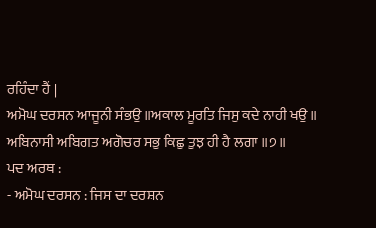ਰਹਿੰਦਾ ਹੈਂ |
ਅਮੋਘ ਦਰਸਨ ਆਜੂਨੀ ਸੰਭਉ ॥ਅਕਾਲ ਮੂਰਤਿ ਜਿਸੁ ਕਦੇ ਨਾਹੀ ਖਉ ॥
ਅਬਿਨਾਸੀ ਅਬਿਗਤ ਅਗੋਚਰ ਸਭੁ ਕਿਛੁ ਤੁਝ ਹੀ ਹੈ ਲਗਾ ॥੭॥
ਪਦ ਅਰਥ :
- ਅਮੋਘ ਦਰਸਨ : ਜਿਸ ਦਾ ਦਰਸ਼ਨ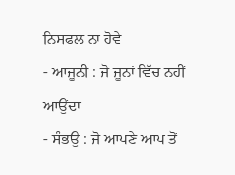ਨਿਸਫਲ ਨਾ ਹੋਵੇ
- ਆਜੂਨੀ : ਜੋ ਜੂਨਾਂ ਵਿੱਚ ਨਹੀਂ ਆਉਂਦਾ
- ਸੰਭਉ : ਜੋ ਆਪਣੇ ਆਪ ਤੋਂ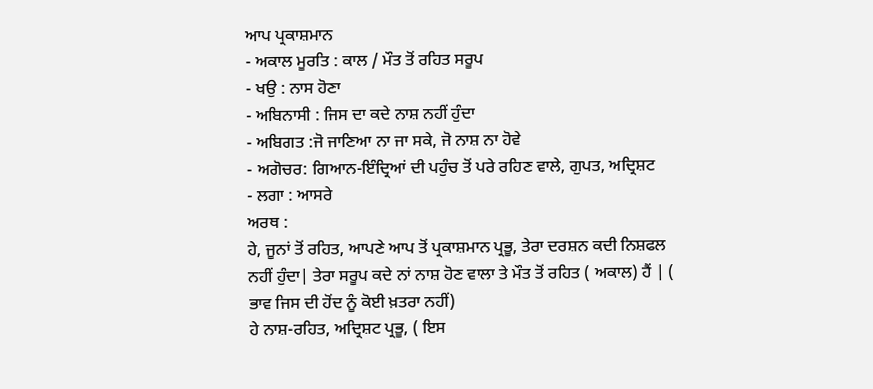ਆਪ ਪ੍ਰਕਾਸ਼ਮਾਨ
- ਅਕਾਲ ਮੂਰਤਿ : ਕਾਲ / ਮੌਤ ਤੋਂ ਰਹਿਤ ਸਰੂਪ
- ਖਉ : ਨਾਸ ਹੋਣਾ
- ਅਬਿਨਾਸੀ : ਜਿਸ ਦਾ ਕਦੇ ਨਾਸ਼ ਨਹੀਂ ਹੁੰਦਾ
- ਅਬਿਗਤ :ਜੋ ਜਾਣਿਆ ਨਾ ਜਾ ਸਕੇ, ਜੋ ਨਾਸ਼ ਨਾ ਹੋਵੇ
- ਅਗੋਚਰ: ਗਿਆਨ-ਇੰਦ੍ਰਿਆਂ ਦੀ ਪਹੁੰਚ ਤੋਂ ਪਰੇ ਰਹਿਣ ਵਾਲੇ, ਗੁਪਤ, ਅਦ੍ਰਿਸ਼ਟ
- ਲਗਾ : ਆਸਰੇ
ਅਰਥ :
ਹੇ, ਜੂਨਾਂ ਤੋਂ ਰਹਿਤ, ਆਪਣੇ ਆਪ ਤੋਂ ਪ੍ਰਕਾਸ਼ਮਾਨ ਪ੍ਰਭੂ, ਤੇਰਾ ਦਰਸ਼ਨ ਕਦੀ ਨਿਸ਼ਫਲ ਨਹੀਂ ਹੁੰਦਾ| ਤੇਰਾ ਸਰੂਪ ਕਦੇ ਨਾਂ ਨਾਸ਼ ਹੋਣ ਵਾਲਾ ਤੇ ਮੌਤ ਤੋਂ ਰਹਿਤ ( ਅਕਾਲ) ਹੈਂ | ( ਭਾਵ ਜਿਸ ਦੀ ਹੋਂਦ ਨੂੰ ਕੋਈ ਖ਼ਤਰਾ ਨਹੀਂ)
ਹੇ ਨਾਸ਼-ਰਹਿਤ, ਅਦ੍ਰਿਸ਼ਟ ਪ੍ਰਭੂ, ( ਇਸ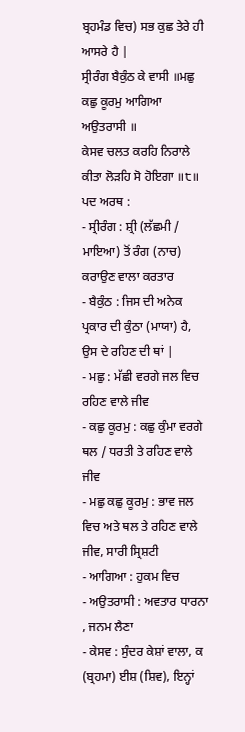ਬ੍ਰਹਮੰਡ ਵਿਚ) ਸਭ ਕੁਛ ਤੇਰੇ ਹੀ ਆਸਰੇ ਹੈ |
ਸ੍ਰੀਰੰਗ ਬੈਕੁੰਠ ਕੇ ਵਾਸੀ ॥ਮਛੁ ਕਛੁ ਕੂਰਮੁ ਆਗਿਆ ਅਉਤਰਾਸੀ ॥
ਕੇਸਵ ਚਲਤ ਕਰਹਿ ਨਿਰਾਲੇ ਕੀਤਾ ਲੋੜਹਿ ਸੋ ਹੋਇਗਾ ॥੮॥
ਪਦ ਅਰਥ :
- ਸ੍ਰੀਰੰਗ : ਸ਼੍ਰੀ (ਲੱਛਮੀ / ਮਾਇਆ) ਤੋਂ ਰੰਗ (ਨਾਚ) ਕਰਾਉਣ ਵਾਲਾ ਕਰਤਾਰ
- ਬੈਕੁੰਠ : ਜਿਸ ਦੀ ਅਨੇਕ ਪ੍ਰਕਾਰ ਦੀ ਕੁੰਠਾ (ਮਾਯਾ) ਹੈ, ਉਸ ਦੇ ਰਹਿਣ ਦੀ ਥਾਂ |
- ਮਛੁ : ਮੱਛੀ ਵਰਗੇ ਜਲ ਵਿਚ ਰਹਿਣ ਵਾਲੇ ਜੀਵ
- ਕਛੁ ਕੂਰਮੁ : ਕਛੁ ਕੁੰਮਾ ਵਰਗੇ ਥਲ / ਧਰਤੀ ਤੇ ਰਹਿਣ ਵਾਲੇ ਜੀਵ
- ਮਛੁ ਕਛੁ ਕੂਰਮੁ : ਭਾਵ ਜਲ ਵਿਚ ਅਤੇ ਥਲ ਤੇ ਰਹਿਣ ਵਾਲੇ ਜੀਵ, ਸਾਰੀ ਸ੍ਰਿਸ਼ਟੀ
- ਆਗਿਆ : ਹੁਕਮ ਵਿਚ
- ਅਉਤਰਾਸੀ : ਅਵਤਾਰ ਧਾਰਨਾ , ਜਨਮ ਲੈਣਾ
- ਕੇਸਵ : ਸੁੰਦਰ ਕੇਸ਼ਾਂ ਵਾਲਾ, ਕ (ਬ੍ਰਹਮਾ) ਈਸ਼ (ਸ਼ਿਵ), ਇਨ੍ਹਾਂ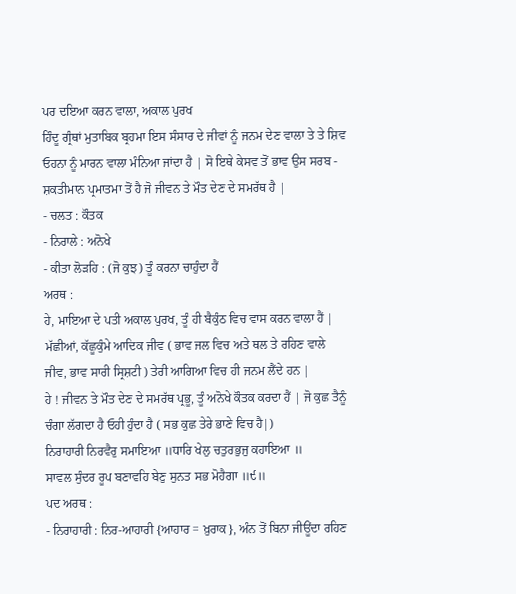ਪਰ ਦਇਆ ਕਰਨ ਵਾਲਾ, ਅਕਾਲ ਪੁਰਖ
ਹਿੰਦੂ ਗ੍ਰੰਥਾਂ ਮੁਤਾਬਿਕ ਬ੍ਰਹਮਾ ਇਸ ਸੰਸਾਰ ਦੇ ਜੀਵਾਂ ਨੂੰ ਜਨਮ ਦੇਣ ਵਾਲਾ ਤੇ ਤੇ ਸ਼ਿਵ ਓਹਨਾ ਨੂੰ ਮਾਰਨ ਵਾਲਾ ਮੰਨਿਆ ਜਾਂਦਾ ਹੈ | ਸੋ ਇਥੇ ਕੇਸਵ ਤੋਂ ਭਾਵ ਉਸ ਸਰਬ - ਸ਼ਕਤੀਮਾਨ ਪ੍ਰਮਾਤਮਾ ਤੋਂ ਹੈ ਜੋ ਜੀਵਨ ਤੇ ਮੌਤ ਦੇਣ ਦੇ ਸਮਰੱਥ ਹੈ |
- ਚਲਤ : ਕੌਤਕ
- ਨਿਰਾਲੇ : ਅਨੋਖੇ
- ਕੀਤਾ ਲੋੜਹਿ : (ਜੋ ਕੁਝ) ਤੂੰ ਕਰਨਾ ਚਾਹੁੰਦਾ ਹੈਂ
ਅਰਥ :
ਹੇ, ਮਾਇਆ ਦੇ ਪਤੀ ਅਕਾਲ ਪੁਰਖ, ਤੂੰ ਹੀ ਬੈਕੁੰਠ ਵਿਚ ਵਾਸ ਕਰਨ ਵਾਲਾ ਹੈਂ | ਮੱਛੀਆਂ, ਕੱਛੂਕੁੰਮੇ ਆਦਿਕ ਜੀਵ ( ਭਾਵ ਜਲ ਵਿਚ ਅਤੇ ਥਲ ਤੇ ਰਹਿਣ ਵਾਲੇ ਜੀਵ, ਭਾਵ ਸਾਰੀ ਸ੍ਰਿਸ਼ਟੀ ) ਤੇਰੀ ਆਗਿਆ ਵਿਚ ਹੀ ਜਨਮ ਲੈਂਦੇ ਹਨ |
ਹੇ ! ਜੀਵਨ ਤੇ ਮੌਤ ਦੇਣ ਦੇ ਸਮਰੱਥ ਪ੍ਰਭੂ, ਤੂੰ ਅਨੋਖੇ ਕੌਤਕ ਕਰਦਾ ਹੈਂ | ਜੋ ਕੁਛ ਤੈਨੂੰ ਚੰਗਾ ਲੱਗਦਾ ਹੈ ਓਹੀ ਹੁੰਦਾ ਹੈ ( ਸਭ ਕੁਛ ਤੇਰੇ ਭਾਣੇ ਵਿਚ ਹੈ|)
ਨਿਰਾਹਾਰੀ ਨਿਰਵੈਰੁ ਸਮਾਇਆ ॥ਧਾਰਿ ਖੇਲੁ ਚਤੁਰਭੁਜੁ ਕਹਾਇਆ ॥
ਸਾਵਲ ਸੁੰਦਰ ਰੂਪ ਬਣਾਵਹਿ ਬੇਣੁ ਸੁਨਤ ਸਭ ਮੋਹੈਗਾ ॥੯॥
ਪਦ ਅਰਥ :
- ਨਿਰਾਹਾਰੀ : ਨਿਰ-ਆਹਾਰੀ {ਆਹਾਰ = ਖ਼ੁਰਾਕ}, ਅੰਨ ਤੋਂ ਬਿਨਾ ਜੀਊਂਦਾ ਰਹਿਣ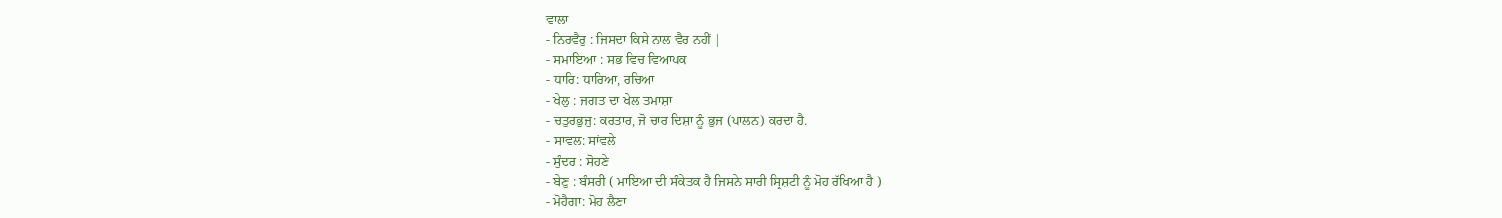ਵਾਲਾ
- ਨਿਰਵੈਰੁ : ਜਿਸਦਾ ਕਿਸੇ ਨਾਲ ਵੈਰ ਨਹੀਂ |
- ਸਮਾਇਆ : ਸਭ ਵਿਚ ਵਿਆਪਕ
- ਧਾਰਿ: ਧਾਰਿਆ, ਰਚਿਆ
- ਖੇਲੁ : ਜਗਤ ਦਾ ਖੇਲ ਤਮਾਸ਼ਾ
- ਚਤੁਰਭੁਜੁ: ਕਰਤਾਰ, ਜੋ ਚਾਰ ਦਿਸ਼ਾ ਨੂੰ ਭੁਜ (ਪਾਲਨ) ਕਰਦਾ ਹੈ.
- ਸਾਵਲ: ਸਾਂਵਲੇ
- ਸੁੰਦਰ : ਸੋਹਣੇ
- ਬੇਣੁ : ਬੰਸਰੀ ( ਮਾਇਆ ਦੀ ਸੰਕੇਤਕ ਹੈ ਜਿਸਨੇ ਸਾਰੀ ਸ੍ਰਿਸ਼ਟੀ ਨੂੰ ਮੋਹ ਰੱਖਿਆ ਹੈ )
- ਮੋਹੈਗਾ: ਮੋਹ ਲੈਣਾ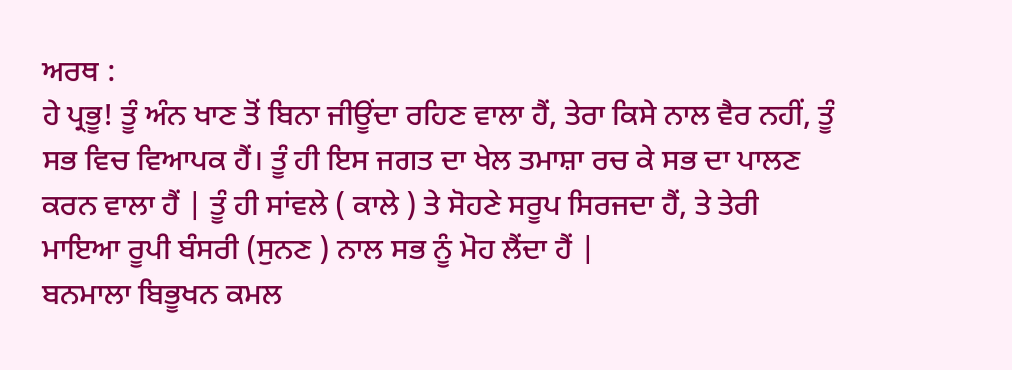ਅਰਥ :
ਹੇ ਪ੍ਰਭੂ! ਤੂੰ ਅੰਨ ਖਾਣ ਤੋਂ ਬਿਨਾ ਜੀਊਂਦਾ ਰਹਿਣ ਵਾਲਾ ਹੈਂ, ਤੇਰਾ ਕਿਸੇ ਨਾਲ ਵੈਰ ਨਹੀਂ, ਤੂੰ ਸਭ ਵਿਚ ਵਿਆਪਕ ਹੈਂ। ਤੂੰ ਹੀ ਇਸ ਜਗਤ ਦਾ ਖੇਲ ਤਮਾਸ਼ਾ ਰਚ ਕੇ ਸਭ ਦਾ ਪਾਲਣ ਕਰਨ ਵਾਲਾ ਹੈਂ | ਤੂੰ ਹੀ ਸਾਂਵਲੇ ( ਕਾਲੇ ) ਤੇ ਸੋਹਣੇ ਸਰੂਪ ਸਿਰਜਦਾ ਹੈਂ, ਤੇ ਤੇਰੀ ਮਾਇਆ ਰੂਪੀ ਬੰਸਰੀ (ਸੁਨਣ ) ਨਾਲ ਸਭ ਨੂੰ ਮੋਹ ਲੈਂਦਾ ਹੈਂ |
ਬਨਮਾਲਾ ਬਿਭੂਖਨ ਕਮਲ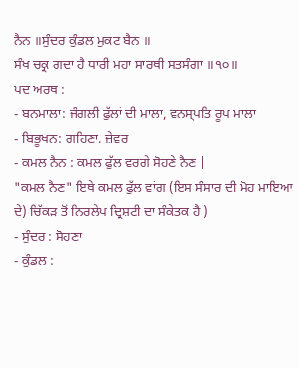ਨੈਨ ॥ਸੁੰਦਰ ਕੁੰਡਲ ਮੁਕਟ ਬੈਨ ॥
ਸੰਖ ਚਕ੍ਰ ਗਦਾ ਹੈ ਧਾਰੀ ਮਹਾ ਸਾਰਥੀ ਸਤਸੰਗਾ ॥੧੦॥
ਪਦ ਅਰਥ :
- ਬਨਮਾਲਾ: ਜੰਗਲੀ ਫੁੱਲਾਂ ਦੀ ਮਾਲਾ, ਵਨਸ੍ਪਤਿ ਰੂਪ ਮਾਲਾ
- ਬਿਭੂਖਨ: ਗਹਿਣਾ. ਜ਼ੇਵਰ
- ਕਮਲ ਨੈਨ : ਕਮਲ ਫੁੱਲ ਵਰਗੇ ਸੋਹਣੇ ਨੈਣ |
"ਕਮਲ ਨੈਣ" ਇਥੇ ਕਮਲ ਫੁੱਲ ਵਾਂਗ (ਇਸ ਸੰਸਾਰ ਦੀ ਮੋਹ ਮਾਇਆ ਦੇ) ਚਿੱਕੜ ਤੋਂ ਨਿਰਲੇਪ ਦ੍ਰਿਸ਼ਟੀ ਦਾ ਸੰਕੇਤਕ ਹੈ )
- ਸੁੰਦਰ : ਸੋਹਣਾ
- ਕੁੰਡਲ :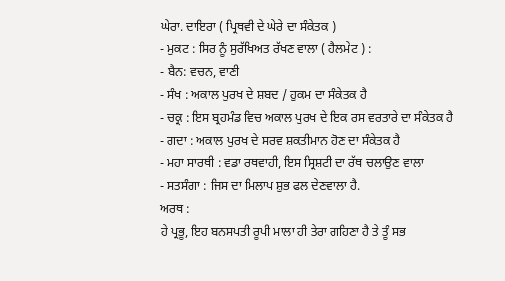ਘੇਰਾ. ਦਾਇਰਾ ( ਪ੍ਰਿਥਵੀ ਦੇ ਘੇਰੇ ਦਾ ਸੰਕੇਤਕ )
- ਮੁਕਟ : ਸਿਰ ਨੂੰ ਸੁਰੱਖਿਅਤ ਰੱਖਣ ਵਾਲਾ ( ਹੈਲਮੇਟ ) :
- ਬੈਨ: ਵਚਨ, ਵਾਣੀ
- ਸੰਖ : ਅਕਾਲ ਪੁਰਖ ਦੇ ਸ਼ਬਦ / ਹੁਕਮ ਦਾ ਸੰਕੇਤਕ ਹੈ
- ਚਕ੍ਰ : ਇਸ ਬ੍ਰਹਮੰਡ ਵਿਚ ਅਕਾਲ ਪੁਰਖ ਦੇ ਇਕ ਰਸ ਵਰਤਾਰੇ ਦਾ ਸੰਕੇਤਕ ਹੈ
- ਗਦਾ : ਅਕਾਲ ਪੁਰਖ ਦੇ ਸਰਵ ਸ਼ਕਤੀਮਾਨ ਹੋਣ ਦਾ ਸੰਕੇਤਕ ਹੈ
- ਮਹਾ ਸਾਰਥੀ : ਵਡਾ ਰਥਵਾਹੀ, ਇਸ ਸ੍ਰਿਸ਼ਟੀ ਦਾ ਰੱਥ ਚਲਾਉਣ ਵਾਲਾ
- ਸਤਸੰਗਾ : ਜਿਸ ਦਾ ਮਿਲਾਪ ਸ਼ੁਭ ਫਲ ਦੇਣਵਾਲਾ ਹੈ.
ਅਰਥ :
ਹੇ ਪ੍ਰਭੂ, ਇਹ ਬਨਸਪਤੀ ਰੂਪੀ ਮਾਲਾ ਹੀ ਤੇਰਾ ਗਹਿਣਾ ਹੈ ਤੇ ਤੂੰ ਸਭ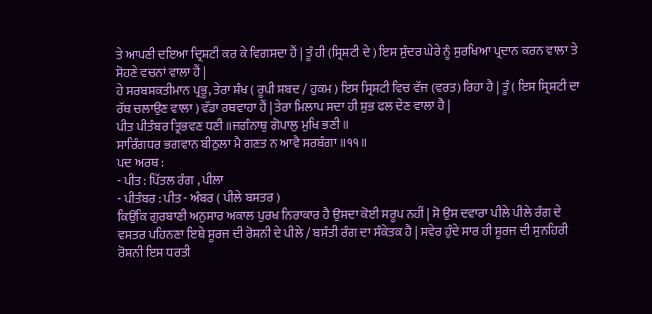ਤੇ ਆਪਣੀ ਦਇਆ ਦ੍ਰਿਸ਼ਟੀ ਕਰ ਕੇ ਵਿਗਸਦਾ ਹੈਂ | ਤੂੰ ਹੀ (ਸ੍ਰਿਸ਼ਟੀ ਦੇ ) ਇਸ ਸੁੰਦਰ ਘੇਰੇ ਨੂੰ ਸੁਰਖਿਆ ਪ੍ਰਦਾਨ ਕਰਨ ਵਾਲਾ ਤੇ ਸੋਹਣੇ ਵਚਨਾਂ ਵਾਲਾ ਹੈਂ |
ਹੇ ਸਰਬਸ਼ਕਤੀਮਾਨ ਪ੍ਰਭੂ, ਤੇਰਾ ਸ਼ੰਖ ( ਰੂਪੀ ਸ਼ਬਦ / ਹੁਕਮ ) ਇਸ ਸ੍ਰਿਸ਼ਟੀ ਵਿਚ ਵੱਜ (ਵਰਤ) ਰਿਹਾ ਹੈ | ਤੂੰ ( ਇਸ ਸ੍ਰਿਸ਼ਟੀ ਦਾ ਰੱਥ ਚਲਾਉਣ ਵਾਲਾ ) ਵੱਡਾ ਰਥਵਾਹਾ ਹੈਂ | ਤੇਰਾ ਮਿਲਾਪ ਸਦਾ ਹੀ ਸ਼ੁਭ ਫਲ ਦੇਣ ਵਾਲਾ ਹੈ |
ਪੀਤ ਪੀਤੰਬਰ ਤ੍ਰਿਭਵਣ ਧਣੀ ॥ਜਗੰਨਾਥੁ ਗੋਪਾਲੁ ਮੁਖਿ ਭਣੀ ॥
ਸਾਰਿੰਗਧਰ ਭਗਵਾਨ ਬੀਠੁਲਾ ਮੈ ਗਣਤ ਨ ਆਵੈ ਸਰਬੰਗਾ ॥੧੧॥
ਪਦ ਅਰਥ :
- ਪੀਤ : ਪਿੱਤਲ ਰੰਗ , ਪੀਲਾ
- ਪੀਤੰਬਰ : ਪੀਤ - ਅੰਬਰ ( ਪੀਲੇ ਬਸਤਰ )
ਕਿਉਂਕਿ ਗੁਰਬਾਣੀ ਅਨੁਸਾਰ ਅਕਾਲ ਪੁਰਖ ਨਿਰਾਕਾਰ ਹੈ ਉਸਦਾ ਕੋਈ ਸਰੂਪ ਨਹੀਂ | ਸੋ ਉਸ ਦਵਾਰਾ ਪੀਲੇ ਪੀਲੇ ਰੰਗ ਦੇ ਵਸਤਰ ਪਹਿਨਣਾ ਇਥੇ ਸੂਰਜ ਦੀ ਰੋਸ਼ਨੀ ਦੇ ਪੀਲੇ / ਬਸੰਤੀ ਰੰਗ ਦਾ ਸੰਕੇਤਕ ਹੈ | ਸਵੇਰ ਹੁੰਦੇ ਸਾਰ ਹੀ ਸੂਰਜ ਦੀ ਸੁਨਹਿਰੀ ਰੋਸ਼ਨੀ ਇਸ ਧਰਤੀ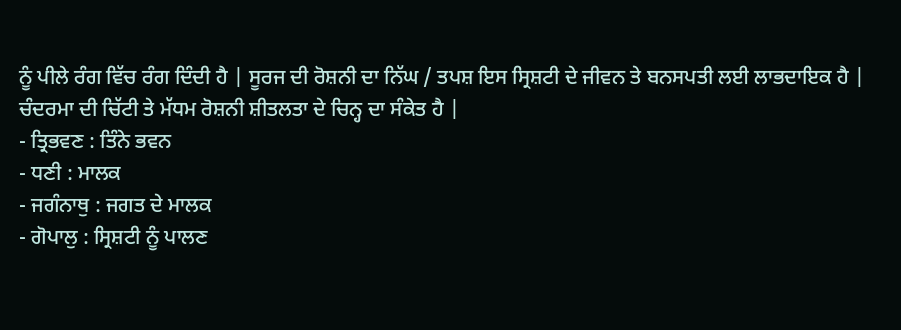ਨੂੰ ਪੀਲੇ ਰੰਗ ਵਿੱਚ ਰੰਗ ਦਿੰਦੀ ਹੈ | ਸੂਰਜ ਦੀ ਰੋਸ਼ਨੀ ਦਾ ਨਿੱਘ / ਤਪਸ਼ ਇਸ ਸ੍ਰਿਸ਼ਟੀ ਦੇ ਜੀਵਨ ਤੇ ਬਨਸਪਤੀ ਲਈ ਲਾਭਦਾਇਕ ਹੈ | ਚੰਦਰਮਾ ਦੀ ਚਿੱਟੀ ਤੇ ਮੱਧਮ ਰੋਸ਼ਨੀ ਸ਼ੀਤਲਤਾ ਦੇ ਚਿਨ੍ਹ ਦਾ ਸੰਕੇਤ ਹੈ |
- ਤ੍ਰਿਭਵਣ : ਤਿੰਨੇ ਭਵਨ
- ਧਣੀ : ਮਾਲਕ
- ਜਗੰਨਾਥੁ : ਜਗਤ ਦੇ ਮਾਲਕ
- ਗੋਪਾਲੁ : ਸ੍ਰਿਸ਼ਟੀ ਨੂੰ ਪਾਲਣ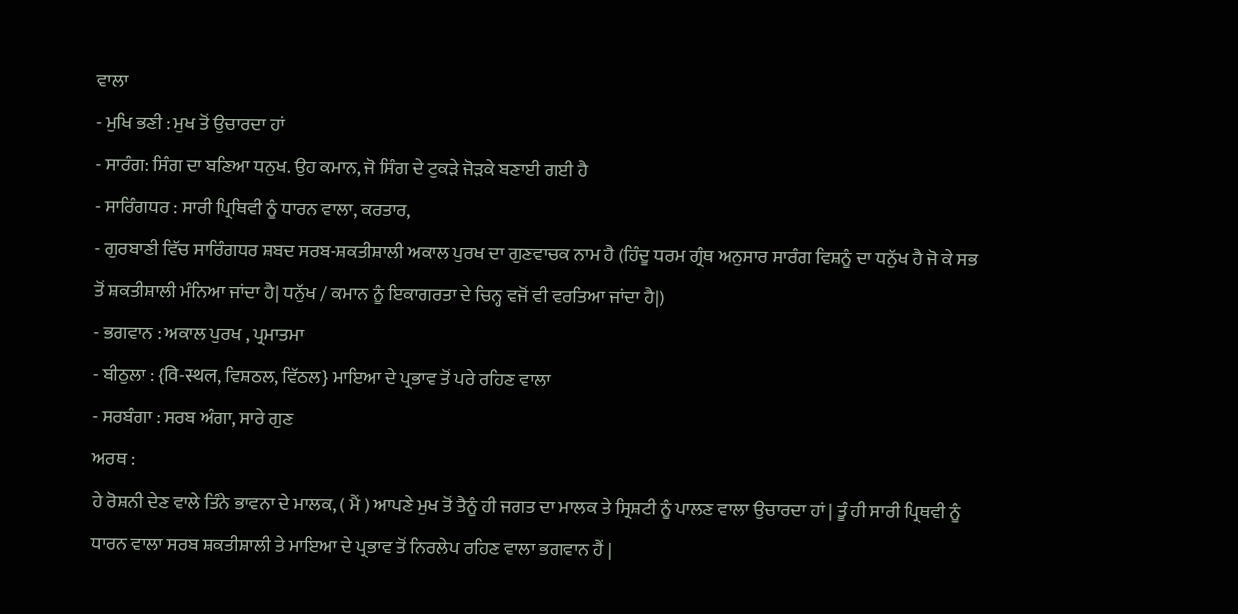ਵਾਲਾ
- ਮੁਖਿ ਭਣੀ : ਮੁਖ ਤੋਂ ਉਚਾਰਦਾ ਹਾਂ
- ਸਾਰੰਗ: ਸਿੰਗ ਦਾ ਬਣਿਆ ਧਨੁਖ. ਉਹ ਕਮਾਨ, ਜੋ ਸਿੰਗ ਦੇ ਟੁਕੜੇ ਜੋੜਕੇ ਬਣਾਈ ਗਈ ਹੈ
- ਸਾਰਿੰਗਧਰ : ਸਾਰੀ ਪ੍ਰਿਥਿਵੀ ਨੂੰ ਧਾਰਨ ਵਾਲਾ, ਕਰਤਾਰ,
- ਗੁਰਬਾਣੀ ਵਿੱਚ ਸਾਰਿੰਗਧਰ ਸ਼ਬਦ ਸਰਬ-ਸ਼ਕਤੀਸ਼ਾਲੀ ਅਕਾਲ ਪੁਰਖ ਦਾ ਗੁਣਵਾਚਕ ਨਾਮ ਹੈ (ਹਿੰਦੂ ਧਰਮ ਗ੍ਰੰਥ ਅਨੁਸਾਰ ਸਾਰੰਗ ਵਿਸ਼ਨੂੰ ਦਾ ਧਨੁੱਖ ਹੈ ਜੋ ਕੇ ਸਭ ਤੋਂ ਸ਼ਕਤੀਸ਼ਾਲੀ ਮੰਨਿਆ ਜਾਂਦਾ ਹੈ| ਧਨੁੱਖ / ਕਮਾਨ ਨੂੰ ਇਕਾਗਰਤਾ ਦੇ ਚਿਨ੍ਹ ਵਜੋਂ ਵੀ ਵਰਤਿਆ ਜਾਂਦਾ ਹੈ|)
- ਭਗਵਾਨ : ਅਕਾਲ ਪੁਰਖ , ਪ੍ਰਮਾਤਮਾ
- ਬੀਠੁਲਾ : {वि-स्थल, ਵਿਸ਼ਠਲ, ਵਿੱਠਲ} ਮਾਇਆ ਦੇ ਪ੍ਰਭਾਵ ਤੋਂ ਪਰੇ ਰਹਿਣ ਵਾਲਾ
- ਸਰਬੰਗਾ : ਸਰਬ ਅੰਗਾ, ਸਾਰੇ ਗੁਣ
ਅਰਥ :
ਹੇ ਰੋਸ਼ਨੀ ਦੇਣ ਵਾਲੇ ਤਿੰਨੇ ਭਾਵਨਾ ਦੇ ਮਾਲਕ, ( ਮੈਂ ) ਆਪਣੇ ਮੁਖ ਤੋਂ ਤੈਨੂੰ ਹੀ ਜਗਤ ਦਾ ਮਾਲਕ ਤੇ ਸ੍ਰਿਸ਼ਟੀ ਨੂੰ ਪਾਲਣ ਵਾਲਾ ਉਚਾਰਦਾ ਹਾਂ | ਤੂੰ ਹੀ ਸਾਰੀ ਪ੍ਰਿਥਵੀ ਨੂੰ ਧਾਰਨ ਵਾਲਾ ਸਰਬ ਸ਼ਕਤੀਸ਼ਾਲੀ ਤੇ ਮਾਇਆ ਦੇ ਪ੍ਰਭਾਵ ਤੋਂ ਨਿਰਲੇਪ ਰਹਿਣ ਵਾਲਾ ਭਗਵਾਨ ਹੈਂ |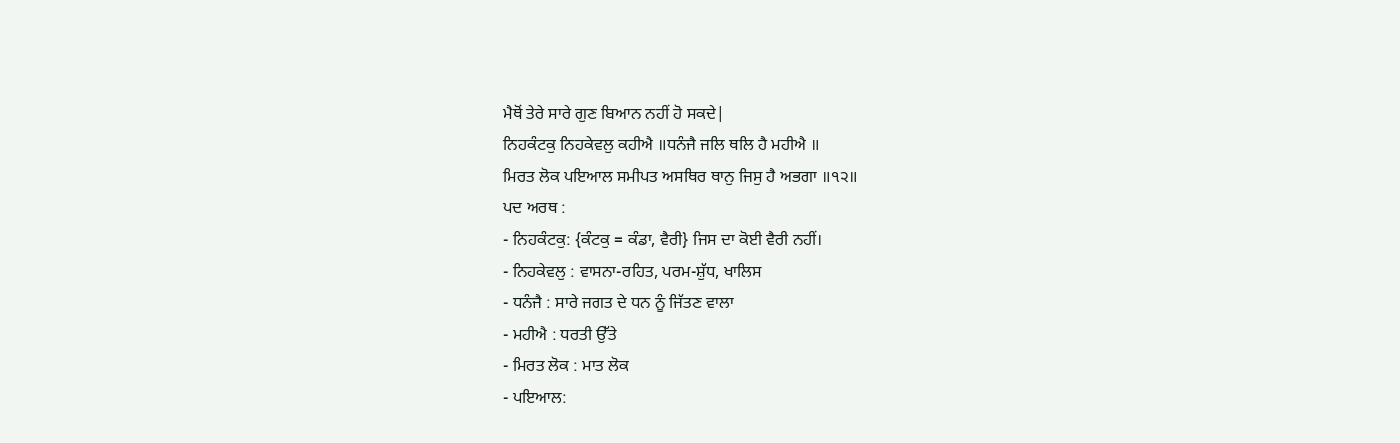ਮੈਥੋਂ ਤੇਰੇ ਸਾਰੇ ਗੁਣ ਬਿਆਨ ਨਹੀਂ ਹੋ ਸਕਦੇ|
ਨਿਹਕੰਟਕੁ ਨਿਹਕੇਵਲੁ ਕਹੀਐ ॥ਧਨੰਜੈ ਜਲਿ ਥਲਿ ਹੈ ਮਹੀਐ ॥
ਮਿਰਤ ਲੋਕ ਪਇਆਲ ਸਮੀਪਤ ਅਸਥਿਰ ਥਾਨੁ ਜਿਸੁ ਹੈ ਅਭਗਾ ॥੧੨॥
ਪਦ ਅਰਥ :
- ਨਿਹਕੰਟਕੁ: {ਕੰਟਕੁ = ਕੰਡਾ, ਵੈਰੀ} ਜਿਸ ਦਾ ਕੋਈ ਵੈਰੀ ਨਹੀਂ।
- ਨਿਹਕੇਵਲੁ : ਵਾਸਨਾ-ਰਹਿਤ, ਪਰਮ-ਸ਼ੁੱਧ, ਖਾਲਿਸ
- ਧਨੰਜੈ : ਸਾਰੇ ਜਗਤ ਦੇ ਧਨ ਨੂੰ ਜਿੱਤਣ ਵਾਲਾ
- ਮਹੀਐ : ਧਰਤੀ ਉੱਤੇ
- ਮਿਰਤ ਲੋਕ : ਮਾਤ ਲੋਕ
- ਪਇਆਲ: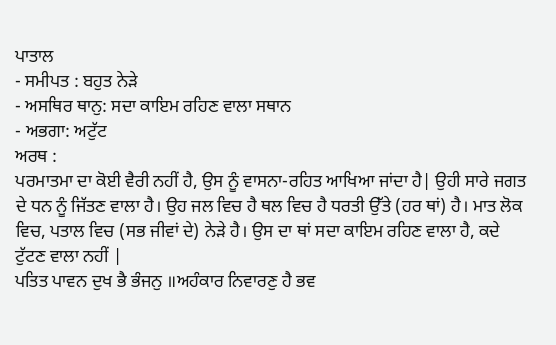ਪਾਤਾਲ
- ਸਮੀਪਤ : ਬਹੁਤ ਨੇੜੇ
- ਅਸਥਿਰ ਥਾਨੁ: ਸਦਾ ਕਾਇਮ ਰਹਿਣ ਵਾਲਾ ਸਥਾਨ
- ਅਭਗਾ: ਅਟੁੱਟ
ਅਰਥ :
ਪਰਮਾਤਮਾ ਦਾ ਕੋਈ ਵੈਰੀ ਨਹੀਂ ਹੈ, ਉਸ ਨੂੰ ਵਾਸਨਾ-ਰਹਿਤ ਆਖਿਆ ਜਾਂਦਾ ਹੈ| ਉਹੀ ਸਾਰੇ ਜਗਤ ਦੇ ਧਨ ਨੂੰ ਜਿੱਤਣ ਵਾਲਾ ਹੈ। ਉਹ ਜਲ ਵਿਚ ਹੈ ਥਲ ਵਿਚ ਹੈ ਧਰਤੀ ਉੱਤੇ (ਹਰ ਥਾਂ) ਹੈ। ਮਾਤ ਲੋਕ ਵਿਚ, ਪਤਾਲ ਵਿਚ (ਸਭ ਜੀਵਾਂ ਦੇ) ਨੇੜੇ ਹੈ। ਉਸ ਦਾ ਥਾਂ ਸਦਾ ਕਾਇਮ ਰਹਿਣ ਵਾਲਾ ਹੈ, ਕਦੇ ਟੁੱਟਣ ਵਾਲਾ ਨਹੀਂ |
ਪਤਿਤ ਪਾਵਨ ਦੁਖ ਭੈ ਭੰਜਨੁ ॥ਅਹੰਕਾਰ ਨਿਵਾਰਣੁ ਹੈ ਭਵ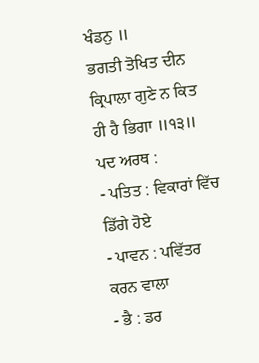ਖੰਡਨੁ ॥
ਭਗਤੀ ਤੋਖਿਤ ਦੀਨ ਕ੍ਰਿਪਾਲਾ ਗੁਣੇ ਨ ਕਿਤ ਹੀ ਹੈ ਭਿਗਾ ॥੧੩॥
ਪਦ ਅਰਥ :
- ਪਤਿਤ : ਵਿਕਾਰਾਂ ਵਿੱਚ ਡਿੱਗੇ ਹੋਏ
- ਪਾਵਨ : ਪਵਿੱਤਰ ਕਰਨ ਵਾਲਾ
- ਭੈ : ਡਰ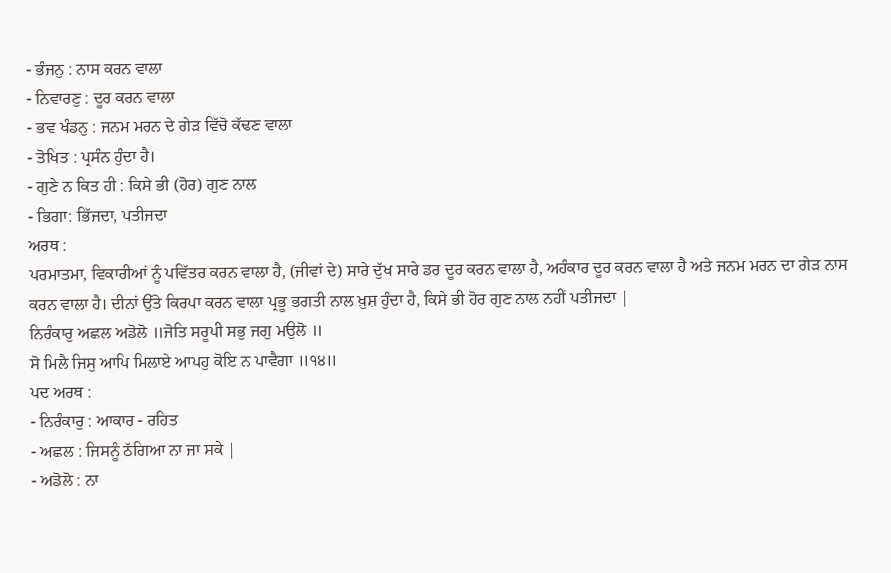- ਭੰਜਨੁ : ਨਾਸ ਕਰਨ ਵਾਲਾ
- ਨਿਵਾਰਣੁ : ਦੂਰ ਕਰਨ ਵਾਲਾ
- ਭਵ ਖੰਡਨੁ : ਜਨਮ ਮਰਨ ਦੇ ਗੇੜ ਵਿੱਚੋ ਕੱਢਣ ਵਾਲਾ
- ਤੋਖਿਤ : ਪ੍ਰਸੰਨ ਹੁੰਦਾ ਹੈ।
- ਗੁਣੇ ਨ ਕਿਤ ਹੀ : ਕਿਸੇ ਭੀ (ਹੋਰ) ਗੁਣ ਨਾਲ
- ਭਿਗਾ: ਭਿੱਜਦਾ, ਪਤੀਜਦਾ
ਅਰਥ :
ਪਰਮਾਤਮਾ, ਵਿਕਾਰੀਆਂ ਨੂੰ ਪਵਿੱਤਰ ਕਰਨ ਵਾਲਾ ਹੈ, (ਜੀਵਾਂ ਦੇ) ਸਾਰੇ ਦੁੱਖ ਸਾਰੇ ਡਰ ਦੂਰ ਕਰਨ ਵਾਲਾ ਹੈ, ਅਹੰਕਾਰ ਦੂਰ ਕਰਨ ਵਾਲਾ ਹੈ ਅਤੇ ਜਨਮ ਮਰਨ ਦਾ ਗੇੜ ਨਾਸ ਕਰਨ ਵਾਲਾ ਹੈ। ਦੀਨਾਂ ਉੱਤੇ ਕਿਰਪਾ ਕਰਨ ਵਾਲਾ ਪ੍ਰਭੂ ਭਗਤੀ ਨਾਲ ਖ਼ੁਸ਼ ਹੁੰਦਾ ਹੈ, ਕਿਸੇ ਭੀ ਹੋਰ ਗੁਣ ਨਾਲ ਨਹੀਂ ਪਤੀਜਦਾ |
ਨਿਰੰਕਾਰੁ ਅਛਲ ਅਡੋਲੋ ॥ਜੋਤਿ ਸਰੂਪੀ ਸਭੁ ਜਗੁ ਮਉਲੋ ॥
ਸੋ ਮਿਲੈ ਜਿਸੁ ਆਪਿ ਮਿਲਾਏ ਆਪਹੁ ਕੋਇ ਨ ਪਾਵੈਗਾ ॥੧੪॥
ਪਦ ਅਰਥ :
- ਨਿਰੰਕਾਰੁ : ਆਕਾਰ - ਰਹਿਤ
- ਅਛਲ : ਜਿਸਨੂੰ ਠੱਗਿਆ ਨਾ ਜਾ ਸਕੇ |
- ਅਡੋਲੋ : ਨਾ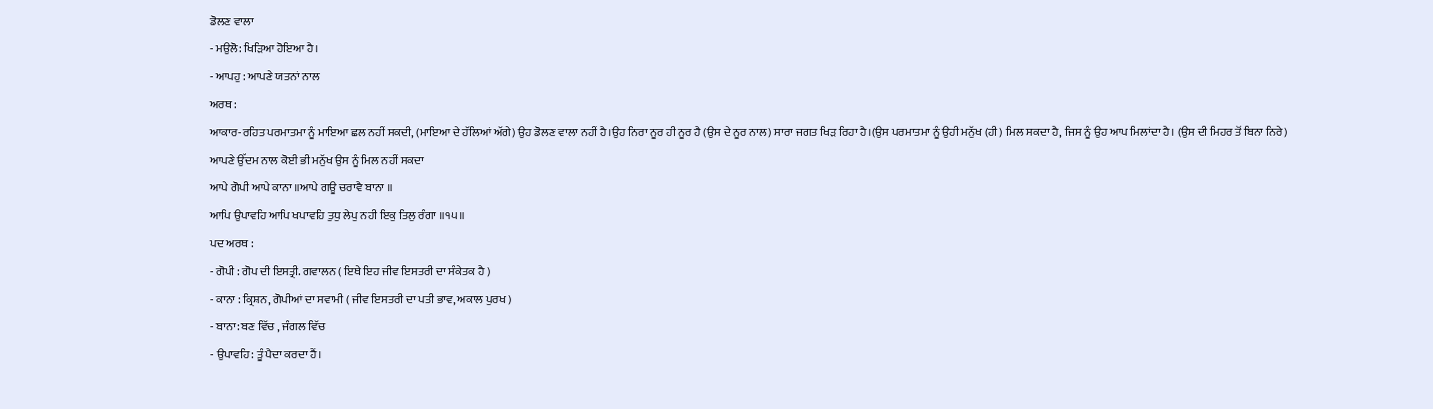ਡੋਲਣ ਵਾਲਾ
- ਮਉਲੋ: ਖਿੜਿਆ ਹੋਇਆ ਹੈ।
- ਆਪਹੁ : ਆਪਣੇ ਯਤਨਾਂ ਨਾਲ
ਅਰਥ :
ਆਕਾਰ-ਰਹਿਤ ਪਰਮਾਤਮਾ ਨੂੰ ਮਾਇਆ ਛਲ ਨਹੀਂ ਸਕਦੀ, (ਮਾਇਆ ਦੇ ਹੱਲਿਆਂ ਅੱਗੇ) ਉਹ ਡੋਲਣ ਵਾਲਾ ਨਹੀਂ ਹੈ।ਉਹ ਨਿਰਾ ਨੂਰ ਹੀ ਨੂਰ ਹੈ (ਉਸ ਦੇ ਨੂਰ ਨਾਲ) ਸਾਰਾ ਜਗਤ ਖਿੜ ਰਿਹਾ ਹੈ।(ਉਸ ਪਰਮਾਤਮਾ ਨੂੰ ਉਹੀ ਮਨੁੱਖ (ਹੀ) ਮਿਲ ਸਕਦਾ ਹੈ, ਜਿਸ ਨੂੰ ਉਹ ਆਪ ਮਿਲਾਂਦਾ ਹੈ। (ਉਸ ਦੀ ਮਿਹਰ ਤੋਂ ਬਿਨਾ ਨਿਰੇ) ਆਪਣੇ ਉੱਦਮ ਨਾਲ ਕੋਈ ਭੀ ਮਨੁੱਖ ਉਸ ਨੂੰ ਮਿਲ ਨਹੀਂ ਸਕਦਾ
ਆਪੇ ਗੋਪੀ ਆਪੇ ਕਾਨਾ ॥ਆਪੇ ਗਊ ਚਰਾਵੈ ਬਾਨਾ ॥
ਆਪਿ ਉਪਾਵਹਿ ਆਪਿ ਖਪਾਵਹਿ ਤੁਧੁ ਲੇਪੁ ਨਹੀ ਇਕੁ ਤਿਲੁ ਰੰਗਾ ॥੧੫॥
ਪਦ ਅਰਥ :
- ਗੋਪੀ : ਗੋਪ ਦੀ ਇਸਤ੍ਰੀ. ਗਵਾਲਨ ( ਇਥੇ ਇਹ ਜੀਵ ਇਸਤਰੀ ਦਾ ਸੰਕੇਤਕ ਹੈ )
- ਕਾਨਾ : ਕ੍ਰਿਸ਼ਨ, ਗੋਪੀਆਂ ਦਾ ਸਵਾਮੀ ( ਜੀਵ ਇਸਤਰੀ ਦਾ ਪਤੀ ਭਾਵ, ਅਕਾਲ ਪੁਰਖ )
- ਬਾਨਾ: ਬਣ ਵਿੱਚ , ਜੰਗਲ ਵਿੱਚ
- ਉਪਾਵਹਿ: ਤੂੰ ਪੈਦਾ ਕਰਦਾ ਹੈਂ।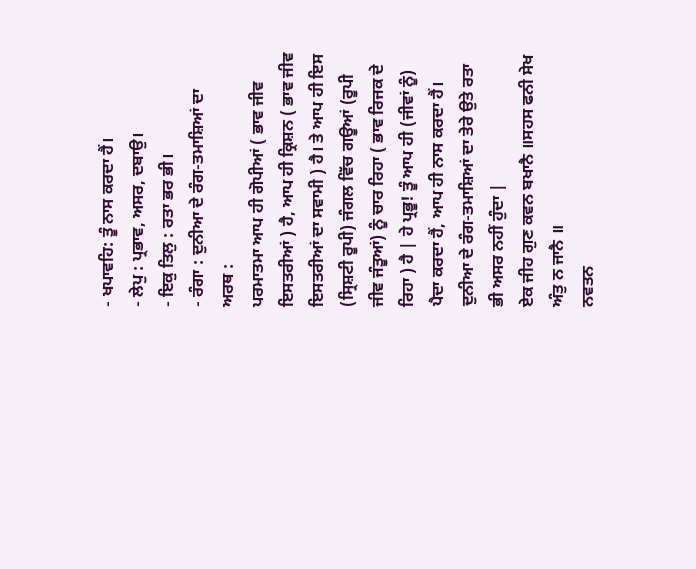- ਖਪਾਵਹਿ: ਤੂੰ ਨਾਸ ਕਰਦਾ ਹੈਂ।
- ਲੇਪੁ : ਪ੍ਰਭਾਵ, ਅਸਰ, ਦਬਾਉ।
- ਇਕੁ ਤਿਲੁ : ਰਤਾ ਭਰ ਭੀ।
- ਰੰਗਾ : ਦੁਨੀਆ ਦੇ ਰੰਗ-ਤਮਾਸ਼ਿਆਂ ਦਾ
ਅਰਥ :
ਪਰਮਾਤਮਾ ਆਪ ਹੀ ਗੋਪੀਆਂ ( ਭਾਵ ਜੀਵ ਇਸਤਰੀਆਂ ) ਹੈ, ਆਪ ਹੀ ਕ੍ਰਿਸ਼ਨ ( ਭਾਵ ਜੀਵ ਇਸਤਰੀਆਂ ਦਾ ਸਵਾਮੀ ) ਹੈ। ਤੇ ਆਪ ਹੀ ਇਸ (ਸ੍ਰਿਸ਼ਟੀ ਰੂਪੀ) ਜੰਗਲ ਵਿੱਚ ਗਊਆਂ (ਰੂਪੀ ਜੀਵ ਜੰਤੂਆਂ) ਨੂੰ ਚਾਰ ਰਿਹਾ ( ਭਾਵ ਰਿਜਕ ਦੇ ਰਿਹਾ ) ਹੈ | ਹੇ ਪ੍ਰਭੂ! ਤੂੰ ਆਪ ਹੀ (ਜੀਵਾਂ ਨੂੰ) ਪੈਦਾ ਕਰਦਾ ਹੈਂ, ਆਪ ਹੀ ਨਾਸ ਕਰਦਾ ਹੈਂ। ਦੁਨੀਆ ਦੇ ਰੰਗ-ਤਮਾਸ਼ਿਆਂ ਦਾ ਤੇਰੇ ਉਤੇ ਰਤਾ ਭੀ ਅਸਰ ਨਹੀਂ ਹੁੰਦਾ |
ਏਕ ਜੀਹ ਗੁਣ ਕਵਨ ਬਖਾਨੈ ॥ਸਹਸ ਫਨੀ ਸੇਖ ਅੰਤੁ ਨ ਜਾਨੈ ॥
ਨਵਤਨ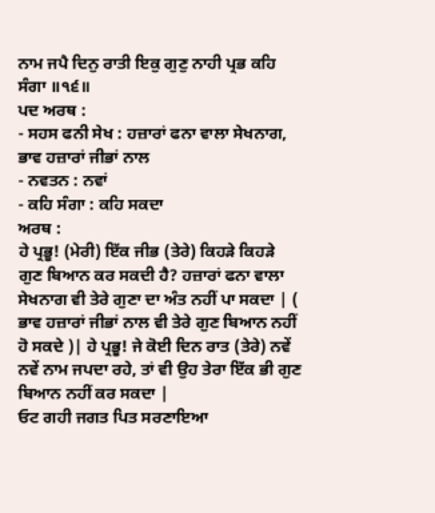ਨਾਮ ਜਪੈ ਦਿਨੁ ਰਾਤੀ ਇਕੁ ਗੁਣੁ ਨਾਹੀ ਪ੍ਰਭ ਕਹਿ ਸੰਗਾ ॥੧੬॥
ਪਦ ਅਰਥ :
- ਸਹਸ ਫਨੀ ਸੇਖ : ਹਜ਼ਾਰਾਂ ਫਨਾ ਵਾਲਾ ਸੇਖਨਾਗ, ਭਾਵ ਹਜ਼ਾਰਾਂ ਜੀਭਾਂ ਨਾਲ
- ਨਵਤਨ : ਨਵਾਂ
- ਕਹਿ ਸੰਗਾ : ਕਹਿ ਸਕਦਾ
ਅਰਥ :
ਹੇ ਪ੍ਰਭੂ! (ਮੇਰੀ) ਇੱਕ ਜੀਭ (ਤੇਰੇ) ਕਿਹੜੇ ਕਿਹੜੇ ਗੁਣ ਬਿਆਨ ਕਰ ਸਕਦੀ ਹੈ? ਹਜ਼ਾਰਾਂ ਫਨਾ ਵਾਲਾ ਸੇਖਨਾਗ ਵੀ ਤੇਰੇ ਗੁਣਾ ਦਾ ਅੰਤ ਨਹੀਂ ਪਾ ਸਕਦਾ | ( ਭਾਵ ਹਜ਼ਾਰਾਂ ਜੀਭਾਂ ਨਾਲ ਵੀ ਤੇਰੇ ਗੁਣ ਬਿਆਨ ਨਹੀਂ ਹੋ ਸਕਦੇ )| ਹੇ ਪ੍ਰਭੂ! ਜੇ ਕੋਈ ਦਿਨ ਰਾਤ (ਤੇਰੇ) ਨਵੇਂ ਨਵੇਂ ਨਾਮ ਜਪਦਾ ਰਹੇ, ਤਾਂ ਵੀ ਉਹ ਤੇਰਾ ਇੱਕ ਭੀ ਗੁਣ ਬਿਆਨ ਨਹੀਂ ਕਰ ਸਕਦਾ |
ਓਟ ਗਹੀ ਜਗਤ ਪਿਤ ਸਰਣਾਇਆ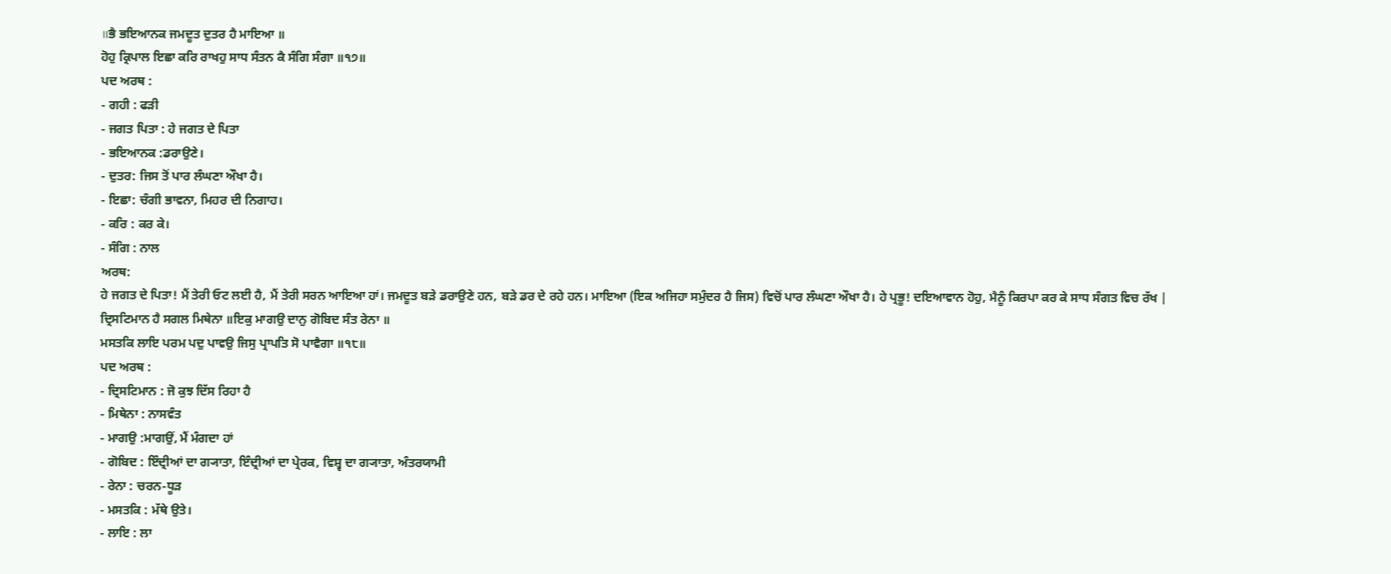॥ਭੈ ਭਇਆਨਕ ਜਮਦੂਤ ਦੁਤਰ ਹੈ ਮਾਇਆ ॥
ਹੋਹੁ ਕ੍ਰਿਪਾਲ ਇਛਾ ਕਰਿ ਰਾਖਹੁ ਸਾਧ ਸੰਤਨ ਕੈ ਸੰਗਿ ਸੰਗਾ ॥੧੭॥
ਪਦ ਅਰਥ :
- ਗਹੀ : ਫੜੀ
- ਜਗਤ ਪਿਤਾ : ਹੇ ਜਗਤ ਦੇ ਪਿਤਾ
- ਭਇਆਨਕ :ਡਰਾਉਣੇ।
- ਦੁਤਰ: ਜਿਸ ਤੋਂ ਪਾਰ ਲੰਘਣਾ ਔਖਾ ਹੈ।
- ਇਛਾ: ਚੰਗੀ ਭਾਵਨਾ, ਮਿਹਰ ਦੀ ਨਿਗਾਹ।
- ਕਰਿ : ਕਰ ਕੇ।
- ਸੰਗਿ : ਨਾਲ
ਅਰਥ:
ਹੇ ਜਗਤ ਦੇ ਪਿਤਾ! ਮੈਂ ਤੇਰੀ ਓਟ ਲਈ ਹੈ, ਮੈਂ ਤੇਰੀ ਸਰਨ ਆਇਆ ਹਾਂ। ਜਮਦੂਤ ਬੜੇ ਡਰਾਉਣੇ ਹਨ, ਬੜੇ ਡਰ ਦੇ ਰਹੇ ਹਨ। ਮਾਇਆ (ਇਕ ਅਜਿਹਾ ਸਮੁੰਦਰ ਹੈ ਜਿਸ) ਵਿਚੋਂ ਪਾਰ ਲੰਘਣਾ ਔਖਾ ਹੈ। ਹੇ ਪ੍ਰਭੂ! ਦਇਆਵਾਨ ਹੋਹੁ, ਮੈਨੂੰ ਕਿਰਪਾ ਕਰ ਕੇ ਸਾਧ ਸੰਗਤ ਵਿਚ ਰੱਖ |
ਦ੍ਰਿਸਟਿਮਾਨ ਹੈ ਸਗਲ ਮਿਥੇਨਾ ॥ਇਕੁ ਮਾਗਉ ਦਾਨੁ ਗੋਬਿਦ ਸੰਤ ਰੇਨਾ ॥
ਮਸਤਕਿ ਲਾਇ ਪਰਮ ਪਦੁ ਪਾਵਉ ਜਿਸੁ ਪ੍ਰਾਪਤਿ ਸੋ ਪਾਵੈਗਾ ॥੧੮॥
ਪਦ ਅਰਥ :
- ਦ੍ਰਿਸਟਿਮਾਨ : ਜੋ ਕੁਝ ਦਿੱਸ ਰਿਹਾ ਹੈ
- ਮਿਥੇਨਾ : ਨਾਸਵੰਤ
- ਮਾਗਉ :ਮਾਗਉਂ, ਮੈਂ ਮੰਗਦਾ ਹਾਂ
- ਗੋਬਿਦ : ਇੰਦ੍ਰੀਆਂ ਦਾ ਗ੍ਯਾਤਾ, ਇੰਦ੍ਰੀਆਂ ਦਾ ਪ੍ਰੇਰਕ, ਵਿਸ਼੍ਵ ਦਾ ਗ੍ਯਾਤਾ, ਅੰਤਰਯਾਮੀ
- ਰੇਨਾ : ਚਰਨ-ਧੂੜ
- ਮਸਤਕਿ : ਮੱਥੇ ਉਤੇ।
- ਲਾਇ : ਲਾ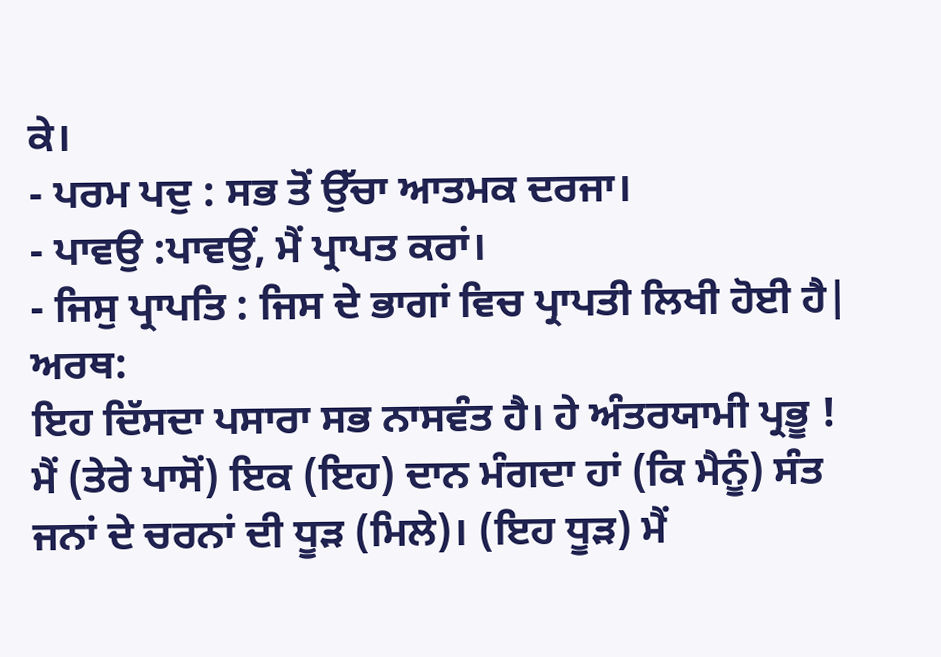ਕੇ।
- ਪਰਮ ਪਦੁ : ਸਭ ਤੋਂ ਉੱਚਾ ਆਤਮਕ ਦਰਜਾ।
- ਪਾਵਉ :ਪਾਵਉਂ, ਮੈਂ ਪ੍ਰਾਪਤ ਕਰਾਂ।
- ਜਿਸੁ ਪ੍ਰਾਪਤਿ : ਜਿਸ ਦੇ ਭਾਗਾਂ ਵਿਚ ਪ੍ਰਾਪਤੀ ਲਿਖੀ ਹੋਈ ਹੈ|
ਅਰਥ:
ਇਹ ਦਿੱਸਦਾ ਪਸਾਰਾ ਸਭ ਨਾਸਵੰਤ ਹੈ। ਹੇ ਅੰਤਰਯਾਮੀ ਪ੍ਰਭੂ ! ਮੈਂ (ਤੇਰੇ ਪਾਸੋਂ) ਇਕ (ਇਹ) ਦਾਨ ਮੰਗਦਾ ਹਾਂ (ਕਿ ਮੈਨੂੰ) ਸੰਤ ਜਨਾਂ ਦੇ ਚਰਨਾਂ ਦੀ ਧੂੜ (ਮਿਲੇ)। (ਇਹ ਧੂੜ) ਮੈਂ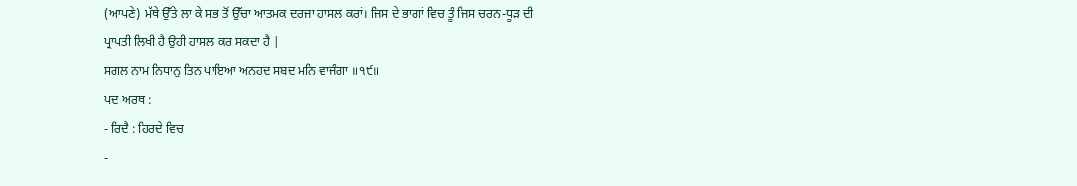(ਆਪਣੇ) ਮੱਥੇ ਉੱਤੇ ਲਾ ਕੇ ਸਭ ਤੋਂ ਉੱਚਾ ਆਤਮਕ ਦਰਜਾ ਹਾਸਲ ਕਰਾਂ। ਜਿਸ ਦੇ ਭਾਗਾਂ ਵਿਚ ਤੂੰ ਜਿਸ ਚਰਨ-ਧੂੜ ਦੀ ਪ੍ਰਾਪਤੀ ਲਿਖੀ ਹੈ ਉਹੀ ਹਾਸਲ ਕਰ ਸਕਦਾ ਹੈ |
ਸਗਲ ਨਾਮ ਨਿਧਾਨੁ ਤਿਨ ਪਾਇਆ ਅਨਹਦ ਸਬਦ ਮਨਿ ਵਾਜੰਗਾ ॥੧੯॥
ਪਦ ਅਰਥ :
- ਰਿਦੈ : ਹਿਰਦੇ ਵਿਚ
-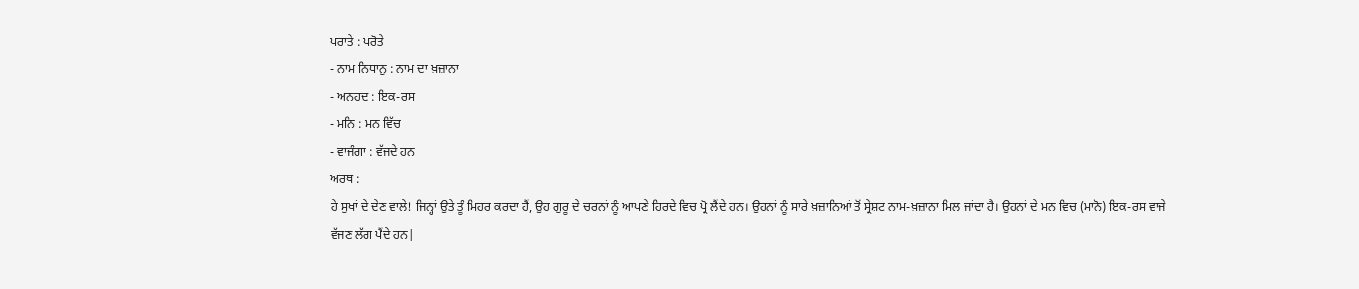ਪਰਾਤੇ : ਪਰੋਤੇ
- ਨਾਮ ਨਿਧਾਨੁ : ਨਾਮ ਦਾ ਖ਼ਜ਼ਾਨਾ
- ਅਨਹਦ : ਇਕ-ਰਸ
- ਮਨਿ : ਮਨ ਵਿੱਚ
- ਵਾਜੰਗਾ : ਵੱਜਦੇ ਹਨ
ਅਰਥ :
ਹੇ ਸੁਖਾਂ ਦੇ ਦੇਣ ਵਾਲੇ! ਜਿਨ੍ਹਾਂ ਉਤੇ ਤੂੰ ਮਿਹਰ ਕਰਦਾ ਹੈਂ, ਉਹ ਗੁਰੂ ਦੇ ਚਰਨਾਂ ਨੂੰ ਆਪਣੇ ਹਿਰਦੇ ਵਿਚ ਪ੍ਰੋ ਲੈਂਦੇ ਹਨ। ਉਹਨਾਂ ਨੂੰ ਸਾਰੇ ਖ਼ਜ਼ਾਨਿਆਂ ਤੋਂ ਸ੍ਰੇਸ਼ਟ ਨਾਮ-ਖ਼ਜ਼ਾਨਾ ਮਿਲ ਜਾਂਦਾ ਹੈ। ਉਹਨਾਂ ਦੇ ਮਨ ਵਿਚ (ਮਾਨੋ) ਇਕ-ਰਸ ਵਾਜੇ ਵੱਜਣ ਲੱਗ ਪੈਂਦੇ ਹਨ|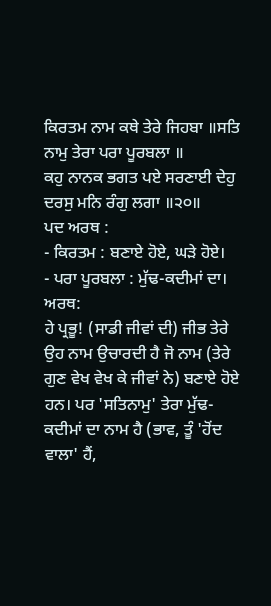ਕਿਰਤਮ ਨਾਮ ਕਥੇ ਤੇਰੇ ਜਿਹਬਾ ॥ਸਤਿ ਨਾਮੁ ਤੇਰਾ ਪਰਾ ਪੂਰਬਲਾ ॥
ਕਹੁ ਨਾਨਕ ਭਗਤ ਪਏ ਸਰਣਾਈ ਦੇਹੁ ਦਰਸੁ ਮਨਿ ਰੰਗੁ ਲਗਾ ॥੨੦॥
ਪਦ ਅਰਥ :
- ਕਿਰਤਮ : ਬਣਾਏ ਹੋਏ, ਘੜੇ ਹੋਏ।
- ਪਰਾ ਪੂਰਬਲਾ : ਮੁੱਢ-ਕਦੀਮਾਂ ਦਾ।
ਅਰਥ:
ਹੇ ਪ੍ਰਭੂ! (ਸਾਡੀ ਜੀਵਾਂ ਦੀ) ਜੀਭ ਤੇਰੇ ਉਹ ਨਾਮ ਉਚਾਰਦੀ ਹੈ ਜੋ ਨਾਮ (ਤੇਰੇ ਗੁਣ ਵੇਖ ਵੇਖ ਕੇ ਜੀਵਾਂ ਨੇ) ਬਣਾਏ ਹੋਏ ਹਨ। ਪਰ 'ਸਤਿਨਾਮੁ' ਤੇਰਾ ਮੁੱਢ-ਕਦੀਮਾਂ ਦਾ ਨਾਮ ਹੈ (ਭਾਵ, ਤੂੰ 'ਹੋਂਦ ਵਾਲਾ' ਹੈਂ,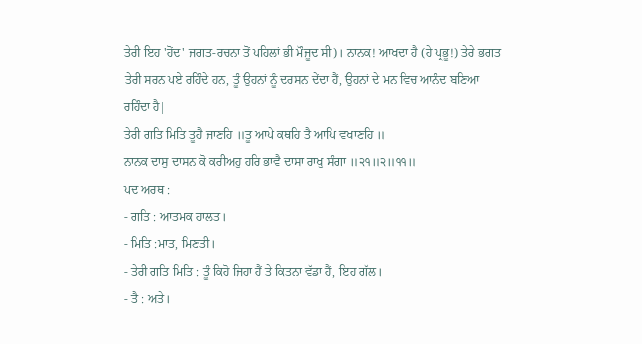ਤੇਰੀ ਇਹ 'ਹੋਂਦ' ਜਗਤ-ਰਚਨਾ ਤੋਂ ਪਹਿਲਾਂ ਭੀ ਮੌਜੂਦ ਸੀ)। ਨਾਨਕ! ਆਖਦਾ ਹੈ (ਹੇ ਪ੍ਰਭੂ!) ਤੇਰੇ ਭਗਤ ਤੇਰੀ ਸਰਨ ਪਏ ਰਹਿੰਦੇ ਹਨ, ਤੂੰ ਉਹਨਾਂ ਨੂੰ ਦਰਸਨ ਦੇਂਦਾ ਹੈਂ, ਉਹਨਾਂ ਦੇ ਮਨ ਵਿਚ ਆਨੰਦ ਬਣਿਆ ਰਹਿੰਦਾ ਹੈ|
ਤੇਰੀ ਗਤਿ ਮਿਤਿ ਤੂਹੈ ਜਾਣਹਿ ॥ਤੂ ਆਪੇ ਕਥਹਿ ਤੈ ਆਪਿ ਵਖਾਣਹਿ ॥
ਨਾਨਕ ਦਾਸੁ ਦਾਸਨ ਕੋ ਕਰੀਅਹੁ ਹਰਿ ਭਾਵੈ ਦਾਸਾ ਰਾਖੁ ਸੰਗਾ ॥੨੧॥੨॥੧੧॥
ਪਦ ਅਰਥ :
- ਗਤਿ : ਆਤਮਕ ਹਾਲਤ।
- ਮਿਤਿ :ਮਾਤ, ਮਿਣਤੀ।
- ਤੇਰੀ ਗਤਿ ਮਿਤਿ : ਤੂੰ ਕਿਹੋ ਜਿਹਾ ਹੈਂ ਤੇ ਕਿਤਨਾ ਵੱਡਾ ਹੈਂ, ਇਹ ਗੱਲ।
- ਤੈ : ਅਤੇ।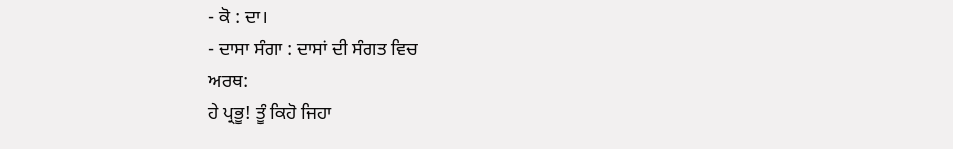- ਕੋ : ਦਾ।
- ਦਾਸਾ ਸੰਗਾ : ਦਾਸਾਂ ਦੀ ਸੰਗਤ ਵਿਚ
ਅਰਥ:
ਹੇ ਪ੍ਰਭੂ! ਤੂੰ ਕਿਹੋ ਜਿਹਾ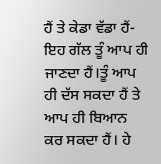ਹੈਂ ਤੇ ਕੇਡਾ ਵੱਡਾ ਹੈਂ-ਇਹ ਗੱਲ ਤੂੰ ਆਪ ਹੀ ਜਾਣਦਾ ਹੈਂ।ਤੂੰ ਆਪ ਹੀ ਦੱਸ ਸਕਦਾ ਹੈਂ ਤੇ ਆਪ ਹੀ ਬਿਆਨ ਕਰ ਸਕਦਾ ਹੈਂ। ਹੇ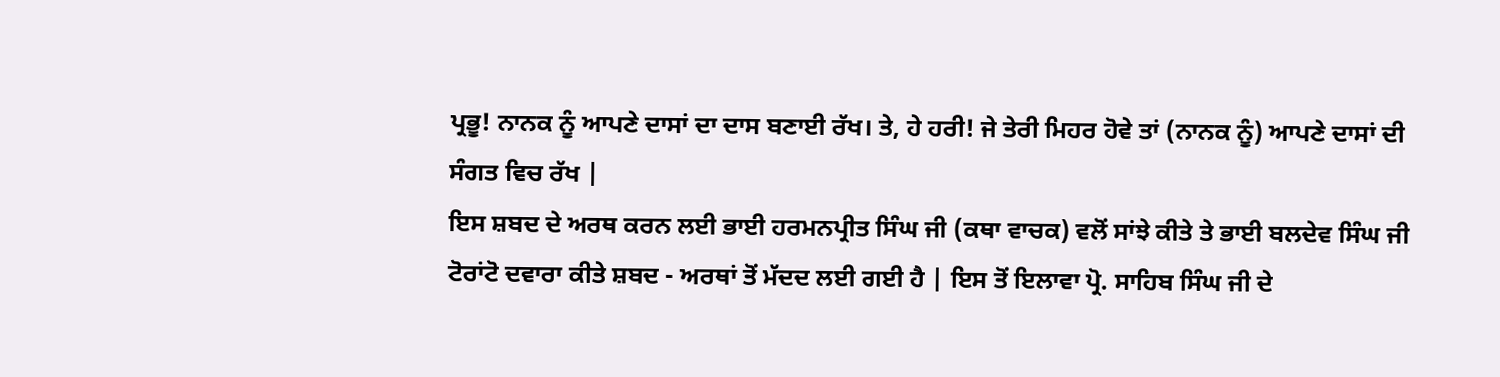ਪ੍ਰਭੂ! ਨਾਨਕ ਨੂੰ ਆਪਣੇ ਦਾਸਾਂ ਦਾ ਦਾਸ ਬਣਾਈ ਰੱਖ। ਤੇ, ਹੇ ਹਰੀ! ਜੇ ਤੇਰੀ ਮਿਹਰ ਹੋਵੇ ਤਾਂ (ਨਾਨਕ ਨੂੰ) ਆਪਣੇ ਦਾਸਾਂ ਦੀ ਸੰਗਤ ਵਿਚ ਰੱਖ |
ਇਸ ਸ਼ਬਦ ਦੇ ਅਰਥ ਕਰਨ ਲਈ ਭਾਈ ਹਰਮਨਪ੍ਰੀਤ ਸਿੰਘ ਜੀ (ਕਥਾ ਵਾਚਕ) ਵਲੋਂ ਸਾਂਝੇ ਕੀਤੇ ਤੇ ਭਾਈ ਬਲਦੇਵ ਸਿੰਘ ਜੀ ਟੋਰਾਂਟੋ ਦਵਾਰਾ ਕੀਤੇ ਸ਼ਬਦ - ਅਰਥਾਂ ਤੋਂ ਮੱਦਦ ਲਈ ਗਈ ਹੈ | ਇਸ ਤੋਂ ਇਲਾਵਾ ਪ੍ਰੋ. ਸਾਹਿਬ ਸਿੰਘ ਜੀ ਦੇ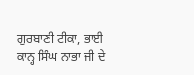ਗੁਰਬਾਣੀ ਟੀਕਾ, ਭਾਈ ਕਾਨ੍ਹ ਸਿੰਘ ਨਾਭਾ ਜੀ ਦੇ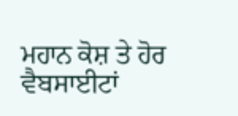ਮਹਾਨ ਕੋਸ਼ ਤੇ ਹੋਰ ਵੈਬਸਾਈਟਾਂ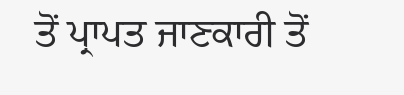ਤੋਂ ਪ੍ਰਾਪਤ ਜਾਣਕਾਰੀ ਤੋਂ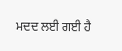ਮਦਦ ਲਈ ਗਈ ਹੈ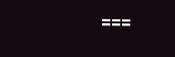===